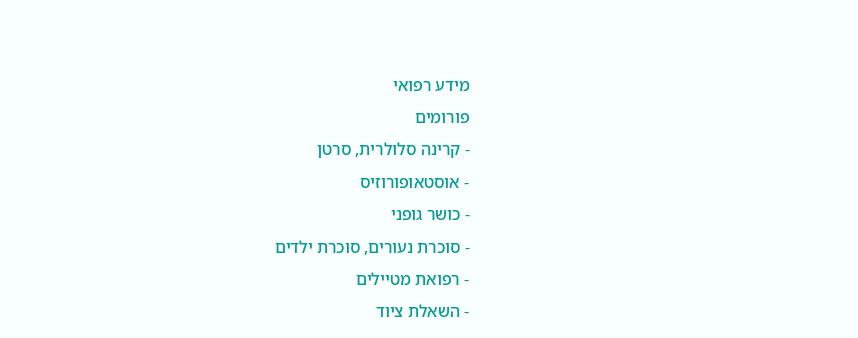מידע רפואי
פורומים
- קרינה סלולרית, סרטן
- אוסטאופורוזיס
- כושר גופני
- סוכרת נעורים, סוכרת ילדים
- רפואת מטיילים
- השאלת ציוד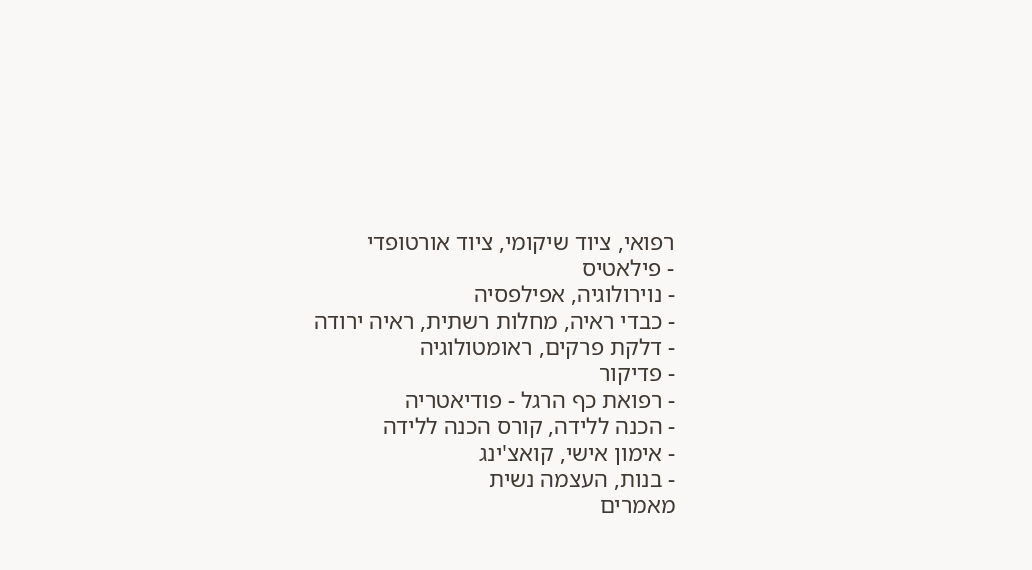רפואי, ציוד שיקומי, ציוד אורטופדי
- פילאטיס
- נוירולוגיה, אפילפסיה
- כבדי ראיה, מחלות רשתית, ראיה ירודה
- דלקת פרקים, ראומטולוגיה
- פדיקור
- רפואת כף הרגל - פודיאטריה
- הכנה ללידה, קורס הכנה ללידה
- אימון אישי, קואצ'ינג
- בנות, העצמה נשית
מאמרים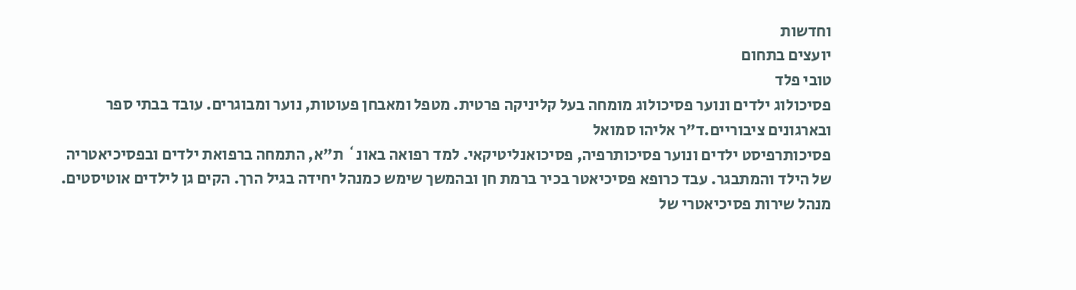וחדשות
יועצים בתחום
טובי פלד
פסיכולוג ילדים ונוער פסיכולוג מומחה בעל קליניקה פרטית. מטפל ומאבחן פעוטות, נוער ומבוגרים. עובד בבתי ספר ובארגונים ציבוריים.ד"ר אליהו סמואל
פסיכותרפיסט ילדים ונוער פסיכותרפיה, פסיכואנליטיקאי. למד רפואה באונ` ת"א, התמחה ברפואת ילדים ובפסיכיאטריה של הילד והמתבגר. עבד כרופא פסיכיאטר בכיר ברמת חן ובהמשך שימש כמנהל יחידה בגיל הרך. הקים גן לילדים אוטיסטים. מנהל שירות פסיכיאטרי של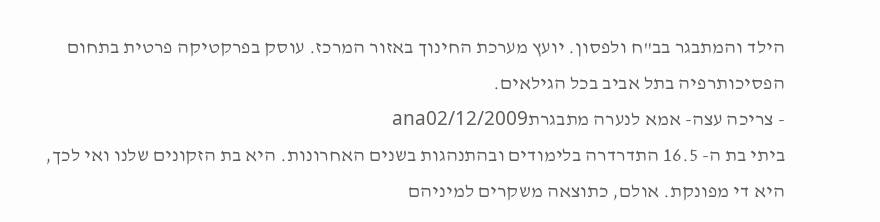הילד והמתבגר בב"ח ולפסון. יועץ מערכת החינוך באזור המרכז. עוסק בפרקטיקה פרטית בתחום הפסיכותרפיה בתל אביב בכל הגילאים.
- צריכה עצה- אמא לנערה מתבגרתana02/12/2009
ביתי בת ה- 16.5 התדרדרה בלימודים ובהתנהגות בשנים האחרונות. היא בת הזקונים שלנו ואי לכך, היא די מפונקת. אולם, כתוצאה משקרים למיניהם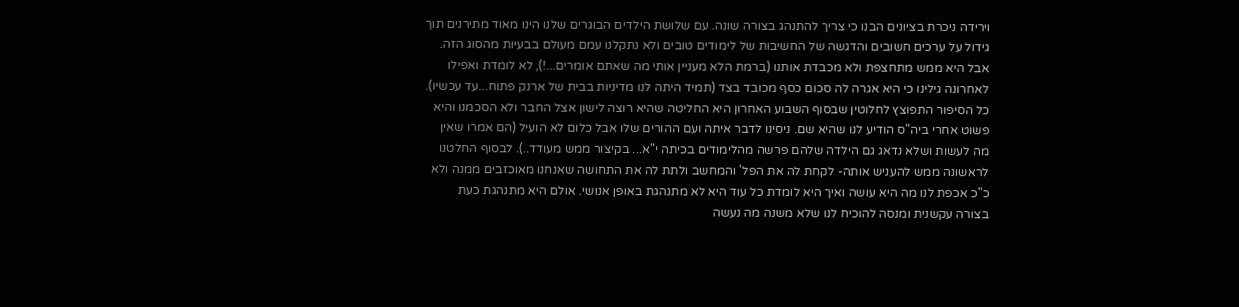וירידה ניכרת בציונים הבנו כי צריך להתנהג בצורה שונה. עם שלושת הילדים הבוגרים שלנו הינו מאוד מתירנים תוך גידול על ערכים חשובים והדגשה של החשיבות של לימודים טובים ולא נתקלנו עמם מעולם בבעיות מהסוג הזה. אבל היא ממש מתחצפת ולא מכבדת אותנו (ברמת הלא מעניין אותי מה שאתם אומרים...!), לא לומדת ואפילו לאחרונה גילינו כי היא אגרה לה סכום כסף מכובד בצד (תמיד היתה לנו מדיניות בבית של ארנק פתוח...עד עכשיו). כל הסיפור התפוצץ לחלוטין שבסוף השבוע האחרון היא החליטה שהיא רוצה לישון אצל החבר ולא הסכמנו והיא פשוט אחרי ביה"ס הודיע לנו שהיא שם. ניסינו לדבר איתה ועם ההורים שלו אבל כלום לא הועיל (הם אמרו שאין מה לעשות ושלא נדאג גם הילדה שלהם פרשה מהלימודים בכיתה י"א... בקיצור ממש מעודד..). לבסוף החלטנו לראשונה ממש להעניש אותה- לקחת לה את הפל' והמחשב ולתת לה את התחושה שאנחנו מאוכזבים ממנה ולא כ"כ אכפת לנו מה היא עושה ואיך היא לומדת כל עוד היא לא מתנהגת באופן אנושי. אולם היא מתנהגת כעת בצורה עקשנית ומנסה להוכיח לנו שלא משנה מה נעשה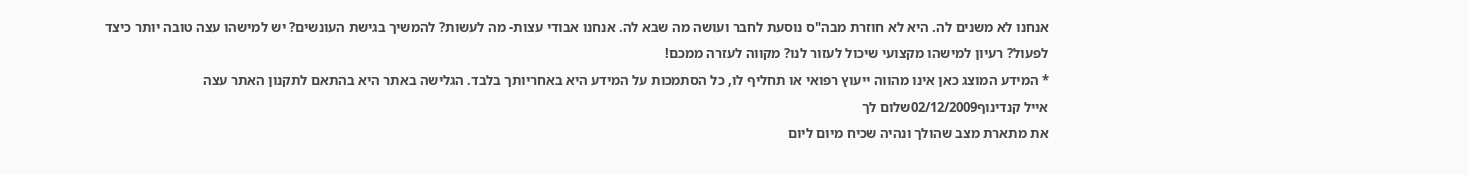אנחנו לא משנים לה. היא לא חוזרת מבה"ס נוסעת לחבר ועושה מה שבא לה. אנחנו אבודי עצות- מה לעשות? להמשיך בגישת העונשים? יש למישהו עצה טובה יותר כיצד לפעול? רעיון למישהו מקצועי שיכול לעזור לנו? מקווה לעזרה ממכם!
* המידע המוצג כאן אינו מהווה ייעוץ רפואי או תחליף לו, כל הסתמכות על המידע היא באחריותך בלבד. הגלישה באתר היא בהתאם לתקנון האתר עצה
אייל קנדינוף02/12/2009שלום לך
את מתארת מצב שהולך ונהיה שכיח מיום ליום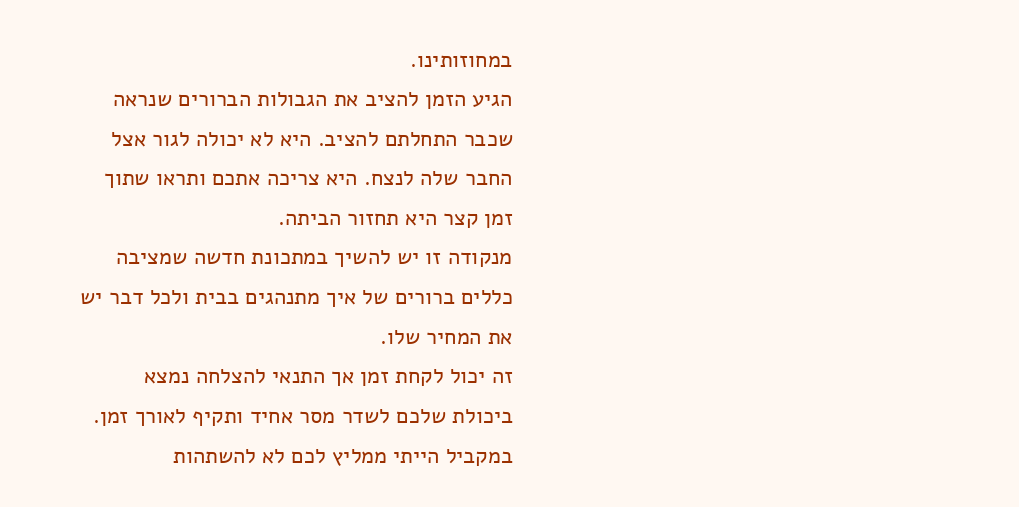במחוזותינו.
הגיע הזמן להציב את הגבולות הברורים שנראה שכבר התחלתם להציב. היא לא יכולה לגור אצל החבר שלה לנצח. היא צריכה אתכם ותראו שתוך זמן קצר היא תחזור הביתה.
מנקודה זו יש להשיך במתכונת חדשה שמציבה כללים ברורים של איך מתנהגים בבית ולכל דבר יש את המחיר שלו.
זה יכול לקחת זמן אך התנאי להצלחה נמצא ביכולת שלכם לשדר מסר אחיד ותקיף לאורך זמן.
במקביל הייתי ממליץ לכם לא להשתהות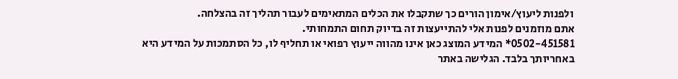ולפנות ליעוץ/אימון הורים כך שתקבלו את הכלים המתאימים לעבור תהליך זה בהצלחה.
אתם מוזמנים לפנות אלי להתייעצות זה בדיוק תחום התמחותי.
0502-451581* המידע המוצג כאן אינו מהווה ייעוץ רפואי או תחליף לו, כל הסתמכות על המידע היא באחריותך בלבד. הגלישה באתר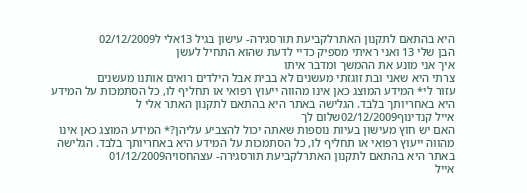היא בהתאם לתקנון האתרלקביעת תורסגירה- עישון בגיל 13אלי ל02/12/2009
הבן שלי 13 ואני ראיתי מספיק כדיי לדעת שהוא התחיל לעשן
איך אני מונע את ההמשך ומדבר איתו
צרתי היא שאני ובת זוגזתי מעשנים לא בבית אבל הילדים רואים אותנו מעשנים
עזור לי* המידע המוצג כאן אינו מהווה ייעוץ רפואי או תחליף לו, כל הסתמכות על המידע היא באחריותך בלבד. הגלישה באתר היא בהתאם לתקנון האתר אלי ל
אייל קנדינוף02/12/2009שלום לך
האם יש חוץ מעישון בעיות נוספות שאתה יכול להצביע עליהן?* המידע המוצג כאן אינו מהווה ייעוץ רפואי או תחליף לו, כל הסתמכות על המידע היא באחריותך בלבד. הגלישה באתר היא בהתאם לתקנון האתרלקביעת תורסגירה- עצהחסויה01/12/2009
אייל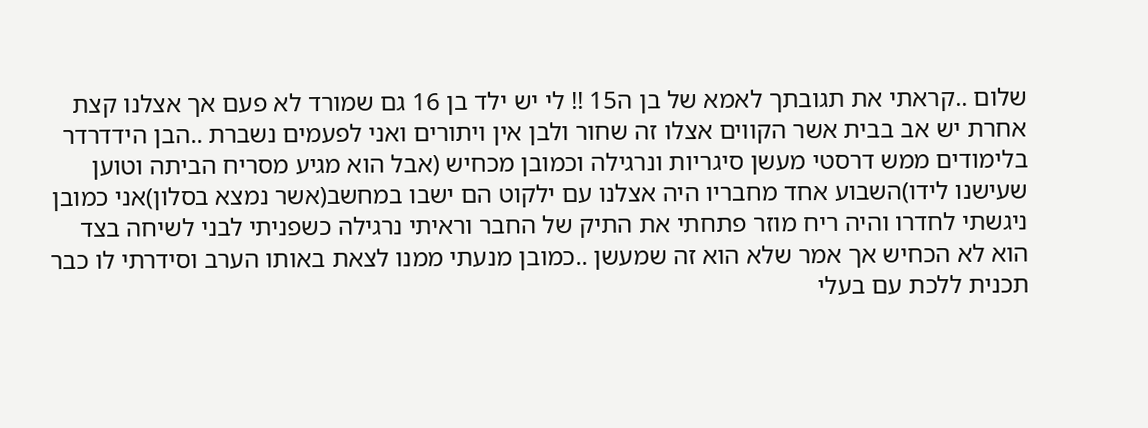שלום ..קראתי את תגובתך לאמא של בן ה15 !! לי יש ילד בן 16 גם שמורד לא פעם אך אצלנו קצת אחרת יש אב בבית אשר הקווים אצלו זה שחור ולבן אין ויתורים ואני לפעמים נשברת ..הבן הידדרדר בלימודים ממש דרסטי מעשן סיגריות ונרגילה וכמובן מכחיש (אבל הוא מגיע מסריח הביתה וטוען שעישנו לידו)השבוע אחד מחבריו היה אצלנו עם ילקוט הם ישבו במחשב(אשר נמצא בסלון)אני כמובן ניגשתי לחדרו והיה ריח מוזר פתחתי את התיק של החבר וראיתי נרגילה כשפניתי לבני לשיחה בצד הוא לא הכחיש אך אמר שלא הוא זה שמעשן ..כמובן מנעתי ממנו לצאת באותו הערב וסידרתי לו כבר תכנית ללכת עם בעלי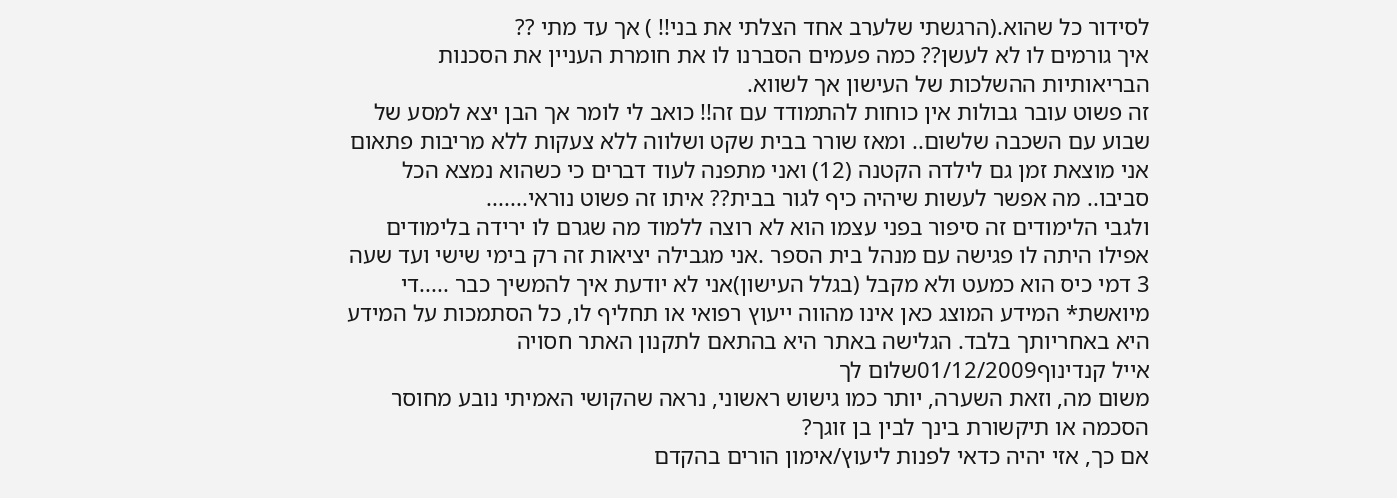לסידור כל שהוא.(הרגשתי שלערב אחד הצלתי את בני!! ) אך עד מתי ??
איך גורמים לו לא לעשן?? כמה פעמים הסברנו לו את חומרת העניין את הסכנות הבריאותיות ההשלכות של העישון אך לשווא.
זה פשוט עובר גבולות אין כוחות להתמודד עם זה!! כואב לי לומר אך הבן יצא למסע של שבוע עם השכבה שלשום.. ומאז שורר בבית שקט ושלווה ללא צעקות ללא מריבות פתאום אני מוצאת זמן גם לילדה הקטנה (12) ואני מתפנה לעוד דברים כי כשהוא נמצא הכל סביבו.. מה אפשר לעשות שיהיה כיף לגור בבית?? איתו זה פשוט נוראי.......
ולגבי הלימודים זה סיפור בפני עצמו הוא לא רוצה ללמוד מה שגרם לו ירידה בלימודים אפילו היתה לו פגישה עם מנהל בית הספר .אני מגבילה יציאות זה רק בימי שישי ועד שעה 3 דמי כיס הוא כמעט ולא מקבל (בגלל העישון)אני לא יודעת איך להמשיך כבר .....די מיואשת* המידע המוצג כאן אינו מהווה ייעוץ רפואי או תחליף לו, כל הסתמכות על המידע היא באחריותך בלבד. הגלישה באתר היא בהתאם לתקנון האתר חסויה
אייל קנדינוף01/12/2009שלום לך
משום מה, וזאת השערה, יותר כמו גישוש ראשוני, נראה שהקושי האמיתי נובע מחוסר הסכמה או תיקשורת בינך לבין בן זוגך?
אם כך, אזי יהיה כדאי לפנות ליעוץ/אימון הורים בהקדם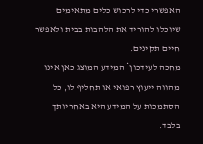האפשרי כדי לרכוש כלים מתאימים שיוכלו להוריד את הלהבות בבית ולאפשר חיים תקינים.
מחכה לעידכון* המידע המוצג כאן אינו מהווה ייעוץ רפואי או תחליף לו, כל הסתמכות על המידע היא באחריותך בלבד.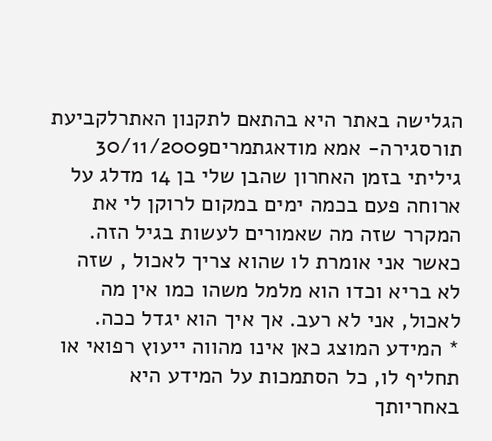הגלישה באתר היא בהתאם לתקנון האתרלקביעת תורסגירה- אמא מודאגתמרים30/11/2009
גיליתי בזמן האחרון שהבן שלי בן 14 מדלג על ארוחה פעם בכמה ימים במקום לרוקן לי את המקרר שזה מה שאמורים לעשות בגיל הזה. כאשר אני אומרת לו שהוא צריך לאכול , שזה לא בריא וכדו הוא מלמל משהו כמו אין מה לאכול, אני לא רעב. אך איך הוא יגדל ככה.
* המידע המוצג כאן אינו מהווה ייעוץ רפואי או תחליף לו, כל הסתמכות על המידע היא באחריותך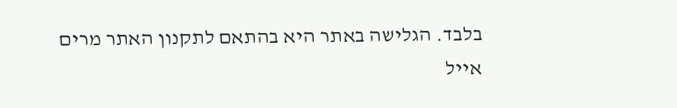בלבד. הגלישה באתר היא בהתאם לתקנון האתר מרים
אייל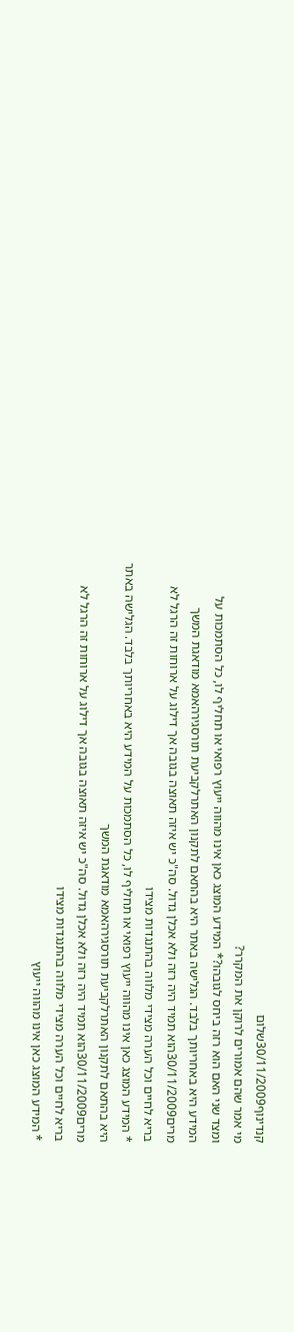קנדינוף30/11/2009שלום
מי אמר שהם אמורים לרוקן את המקרר?
ומצד שני האם הוא רזה ביחס לגובהו?* המידע המוצג כאן אינו מהווה ייעוץ רפואי או תחליף לו, כל הסתמכות על המידע היא באחריותך בלבד. הגלישה באתר היא בהתאם לתקנון האתרלקביעת תורסגירהאמא מודאגת המשך
מרים30/11/2009הוא תמיד היה רזה ולא אכלן גדול. סה"כ יש איזה תאוצה בגובה אך דילוג על ארוחות זה הרגל לא בריא לחיים וכל הערה מצידי מלווה בהתנגדות מצידו
* המידע המוצג כאן אינו מהווה ייעוץ רפואי או תחליף לו, כל הסתמכות על המידע היא באחריותך בלבד. הגלישה באתר היא בהתאם לתקנון האתרלקביעת תורסגירהאמא מודאגת המשך
מרים30/11/2009הוא תמיד היה רזה ולא אכלן גדול. סה"כ יש איזה תאוצה בגובה אך דילוג על ארוחות זה הרגל לא בריא לחיים וכל הערה מצידי מלווה בהתנגדות מצידו
* המידע המוצג כאן אינו מהווה ייעוץ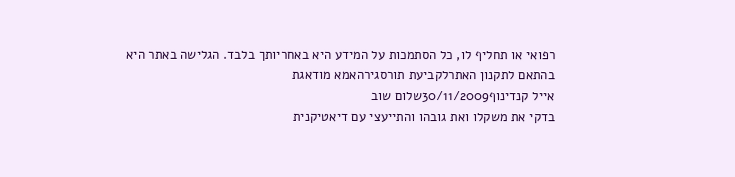רפואי או תחליף לו, כל הסתמכות על המידע היא באחריותך בלבד. הגלישה באתר היא בהתאם לתקנון האתרלקביעת תורסגירהאמא מודאגת
אייל קנדינוף30/11/2009שלום שוב
בדקי את משקלו ואת גובהו והתייעצי עם דיאטיקנית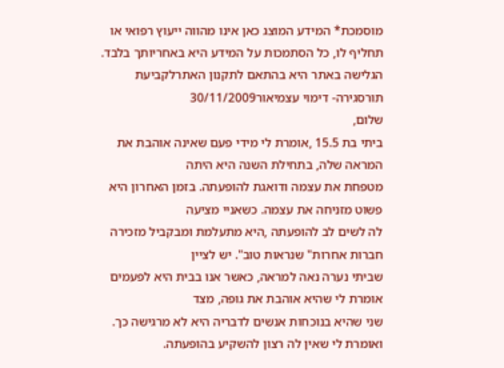מוסמכת* המידע המוצג כאן אינו מהווה ייעוץ רפואי או תחליף לו, כל הסתמכות על המידע היא באחריותך בלבד. הגלישה באתר היא בהתאם לתקנון האתרלקביעת תורסגירה- דימוי עצמיאור30/11/2009
שלום,
ביתי בת 15.5 ,אומרת לי מידי פעם שאינה אוהבת את המראה שלה, בתחילת השנה היא היתה
מטפחת את עצמה ודואגת להופעתה. בזמן האחרון היא פשוט מזניחה את עצמה. כשאניי מציעה
לה לשים לב להופעתה ,היא מתעלמת ומבקביל מזכירה חברות אחרות" שנראות טוב". יש לציין
שביתי נערה נאה למראה, כאשר אנו בבית היא לפעמים אומרת לי שהיא אוהבת את גופה, מצד
שני שהיא בנוכחות אנשים לדבריה היא לא מרגישה כך. ואומרת לי שאין לה רצון להשקיע בהופעתה.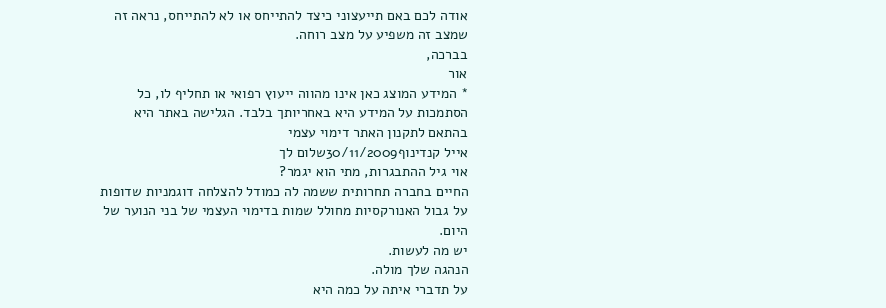אודה לכם באם תייעצוני כיצד להתייחס או לא להתייחס, נראה זה שמצב זה משפיע על מצב רוחה.
בברכה,
אור
* המידע המוצג כאן אינו מהווה ייעוץ רפואי או תחליף לו, כל הסתמכות על המידע היא באחריותך בלבד. הגלישה באתר היא בהתאם לתקנון האתר דימוי עצמי
אייל קנדינוף30/11/2009שלום לך
אוי גיל ההתבגרות, מתי הוא יגמר?
החיים בחברה תחרותית ששמה לה כמודל להצלחה דוגמניות שדופות על גבול האנורקסיות מחולל שמות בדימוי העצמי של בני הנוער של היום.
יש מה לעשות.
הנהגה שלך מולה.
על תדברי איתה על כמה היא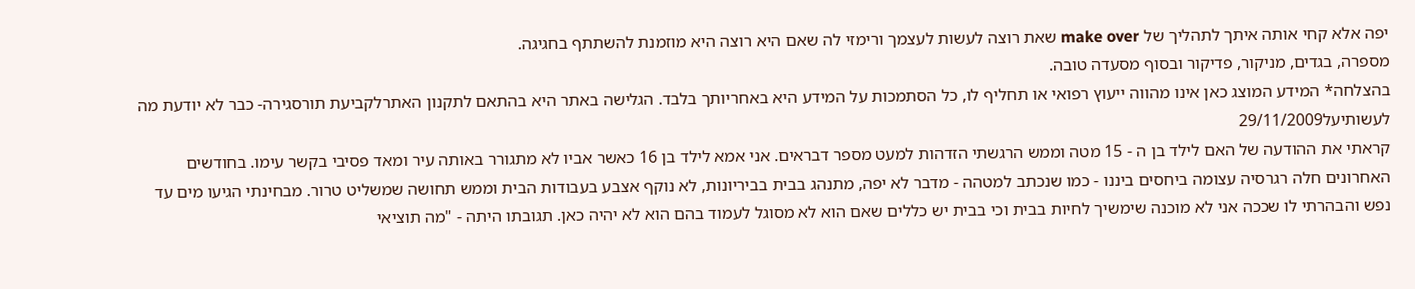יפה אלא קחי אותה איתך לתהליך של make over שאת רוצה לעשות לעצמך ורימזי לה שאם היא רוצה היא מוזמנת להשתתף בחגיגה.
מספרה, בגדים, מניקור, פדיקור ובסוף מסעדה טובה.
בהצלחה* המידע המוצג כאן אינו מהווה ייעוץ רפואי או תחליף לו, כל הסתמכות על המידע היא באחריותך בלבד. הגלישה באתר היא בהתאם לתקנון האתרלקביעת תורסגירה- כבר לא יודעת מה לעשותיעל29/11/2009
קראתי את ההודעה של האם לילד בן ה - 15 מטה וממש הרגשתי הזדהות למעט מספר דבראים. אני אמא לילד בן 16 כאשר אביו לא מתגורר באותה עיר ומאד פסיבי בקשר עימו. בחודשים האחרונים חלה רגרסיה עצומה ביחסים ביננו - כמו שנכתב למטהה - מדבר לא יפה, מתנהג בבית בביריונות, לא נוקף אצבע בעבודות הבית וממש תחושה שמשליט טרור. מבחינתי הגיעו מים עד נפש והבהרתי לו שככה אני לא מוכנה שימשיך לחיות בבית וכי בבית יש כללים שאם הוא לא מסוגל לעמוד בהם הוא לא יהיה כאן. תגובתו היתה - "מה תוציאי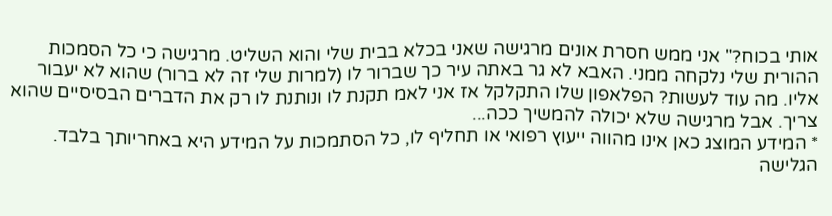אותי בכוח?" אני ממש חסרת אונים מרגישה שאני בכלא בבית שלי והוא השליט. מרגישה כי כל הסמכות ההורית שלי נלקחה ממני. האבא לא גר באתה עיר כך שברור לו (למרות שלי זה לא ברור) שהוא לא יעבור אליו. מה עוד לעשות? הפלאפון שלו התקלקל אז אני לאמ תקנת לו ונותנת לו רק את הדברים הבסיסיים שהוא צריך. אבל מרגישה שלא יכולה להמשיך ככה...
* המידע המוצג כאן אינו מהווה ייעוץ רפואי או תחליף לו, כל הסתמכות על המידע היא באחריותך בלבד. הגלישה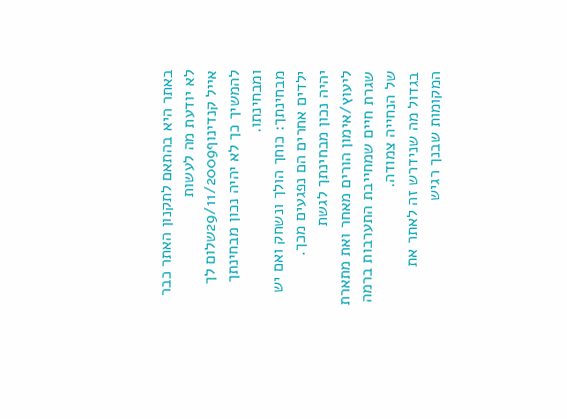באתר היא בהתאם לתקנון האתר כבר לא יודעת מה לעשות
אייל קנדינוף29/11/2009שלום לך
להמשיך כך לא יהיה נכון מבחינתך ומבחינתו.
מבחינתך: כוחך הולך ונשחק ואם יש ילדים אחרים הם נפגעים מכך.
יהיה נכון מבחינתך לגשת ליעוץ/אימון הורים מאחר ואת מתארת שגרת חיים שמחייבת התערבות ברמה של הנחייה צמודה.
בגדול מה שנידרש זה לאתר את המקומות שבנך רגיש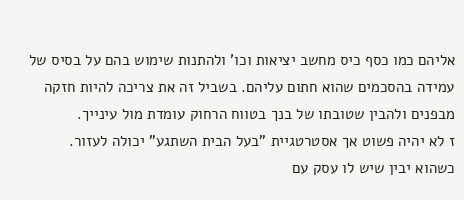אליהם כמו כסף כיס מחשב יציאות וכו' ולהתנות שימוש בהם על בסיס של עמידה בהסכמים שהוא חתום עליהם. בשביל זה את צריכה להיות חזקה מבפנים ולהבין שטובתו של בנך בטווח הרחוק עומדת מול עינייך.
ז לא יהיה פשוט אך אסטרטגיית "בעל הבית השתגע" יכולה לעזור.
כשהוא יבין שיש לו עסק עם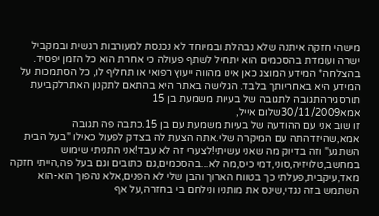מישהי חזקה איתנה שלא נבהלת ובמיוחד לא נכנסת למעורבות רגשית ובמקביל ישרה ועומדת בהסכמים הוא יתחיל לשתף פעולה כי אחרת הוא כל הזמן יפסיד.
בהצלחה* המידע המוצג כאן אינו מהווה ייעוץ רפואי או תחליף לו, כל הסתמכות על המידע היא באחריותך בלבד. הגלישה באתר היא בהתאם לתקנון האתרלקביעת תורסגירהתגובה לתגובה של בעיות משמעת בן 15
אמא30/11/2009שלום אייל,
זו שוב אני עם ההודעה של בעיות משמעת עם בן 15.כתבה פה תגובה אמא,שהיזדהתה עם המיקרה שלי.אתה הצעת לה בצדק לפעול כאילו "בעל הבית השתגע" וזה בדיוק מה שאני עשיתי!לצערי זה לא עבד!אני התניתי שימוש במחשב,טלויזיה,סוני,דמי כיס,מה לא...בהסכמים,גם כתובים וגם בעל פה,הייתי חזקה מאד,עיקבית,פעלתי כך בטווח הארוך והבן שלי לא הפנים,אלא נהפוך הוא-הוא השתמש בזה נגדי,שינס את מותניו ונילחם בי בחזרה,על אף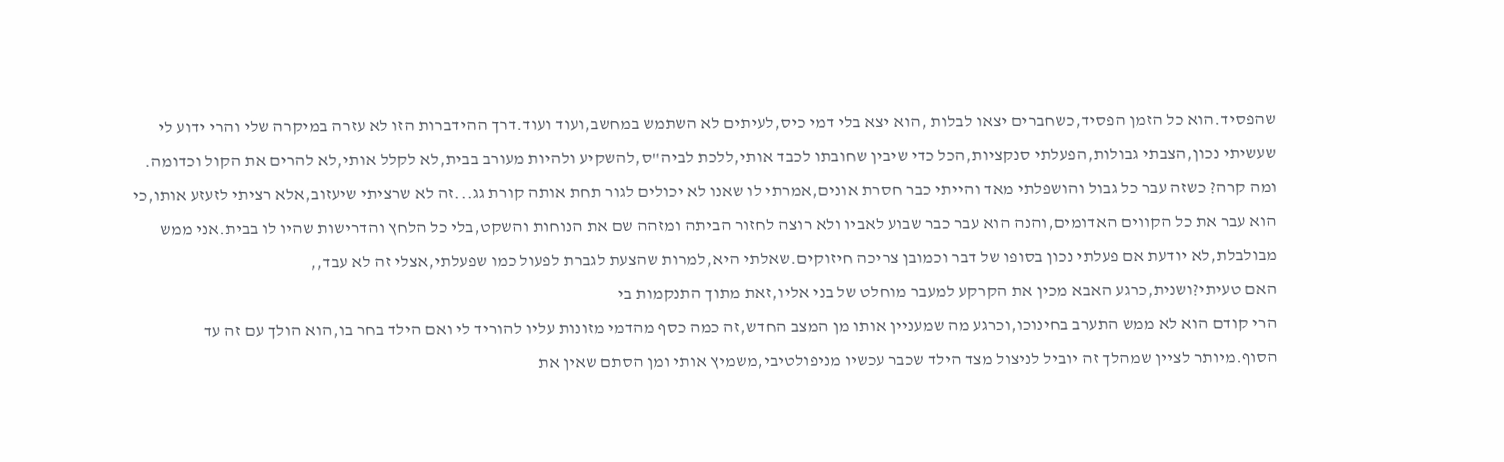שהפסיד.הוא כל הזמן הפסיד,כשחברים יצאו לבלות ,הוא יצא בלי דמי כיס,לעיתים לא השתמש במחשב,ועוד ועוד.דרך ההידברות הזו לא עזרה במיקרה שלי והרי ידוע לי שעשיתי נכון,הצבתי גבולות,הפעלתי סנקציות,הכל כדי שיבין שחובתו לכבד אותי,ללכת לביה"ס,להשקיע ולהיות מעורב בבית,לא לקלל אותי,לא להרים את הקול וכדומה.
ומה קרה? כשזה עבר כל גבול והושפלתי מאד והייתי כבר חסרת אונים,אמרתי לו שאנו לא יכולים לגור תחת אותה קורת גג...זה לא שרציתי שיעזוב,אלא רציתי לזעזע אותו,כי הוא עבר את כל הקווים האדומים,והנה הוא עבר כבר שבוע לאביו ולא רוצה לחזור הביתה ומזהה שם את הנוחות והשקט,בלי כל הלחץ והדרישות שהיו לו בבית.אני ממש מבולבלת,לא יודעת אם פעלתי נכון בסופו של דבר וכמובן צריכה חיזוקים.שאלתי היא,למרות שהצעת לגברת לפעול כמו שפעלתי,אצלי זה לא עבד,,
האם טעיתי?ושנית,כרגע האבא מכין את הקרקע למעבר מוחלט של בני אליו,זאת מתוך התנקמות בי
הרי קודם הוא לא ממש התערב בחינוכו,וכרגע מה שמעניין אותו מן המצב החדש,זה כמה כסף מהדמי מזונות עליו להוריד לי ואם הילד בחר בו,הוא הולך עם זה עד הסוף.מיותר לציין שמהלך זה יוביל לניצול מצד הילד שכבר עכשיו מניפולטיבי,משמיץ אותי ומן הסתם שאין את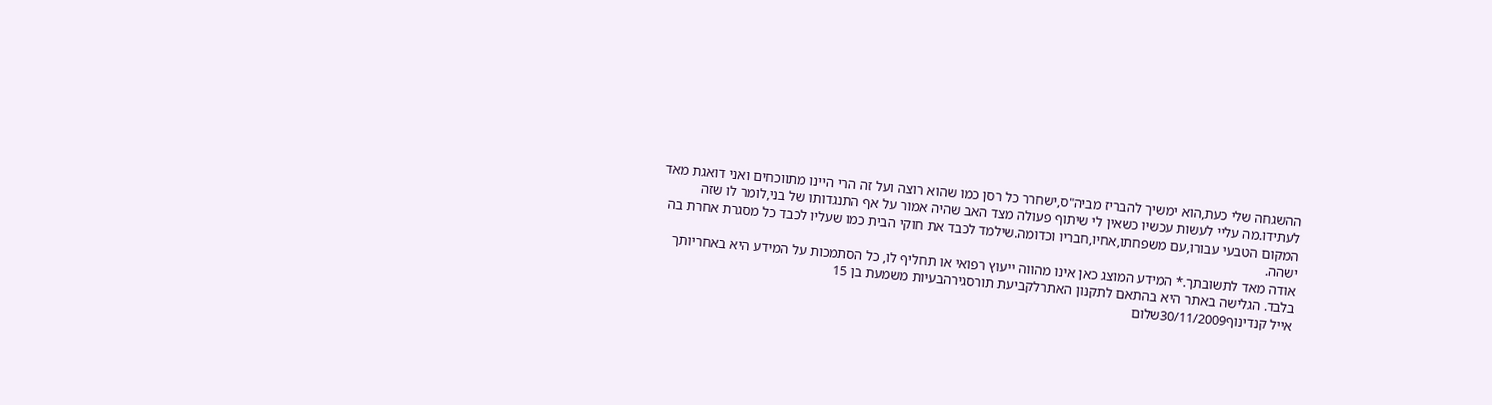ההשגחה שלי כעת,הוא ימשיך להבריז מביה"ס,ישחרר כל רסן כמו שהוא רוצה ועל זה הרי היינו מתווכחים ואני דואגת מאד לעתידו.מה עליי לעשות עכשיו כשאין לי שיתוף פעולה מצד האב שהיה אמור על אף התנגדותו של בני,לומר לו שזה המקום הטבעי עבורו,עם משפחתו,אחיו,חבריו וכדומה.שילמד לכבד את חוקי הבית כמו שעליו לכבד כל מסגרת אחרת בה ישהה.
אודה מאד לתשובתך.* המידע המוצג כאן אינו מהווה ייעוץ רפואי או תחליף לו, כל הסתמכות על המידע היא באחריותך בלבד. הגלישה באתר היא בהתאם לתקנון האתרלקביעת תורסגירהבעיות משמעת בן 15
אייל קנדינוף30/11/2009שלום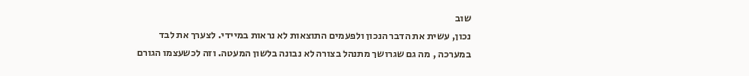שוב
נכון, עשית את הדבר הנכון ולפעמים התוצאות לא נראות במיידי. לצערך את לבד במערכה , מה גם שגרושך מתנהל בצורה לא נבונה בלשון המעטה. וזה לכשעצמו הגורם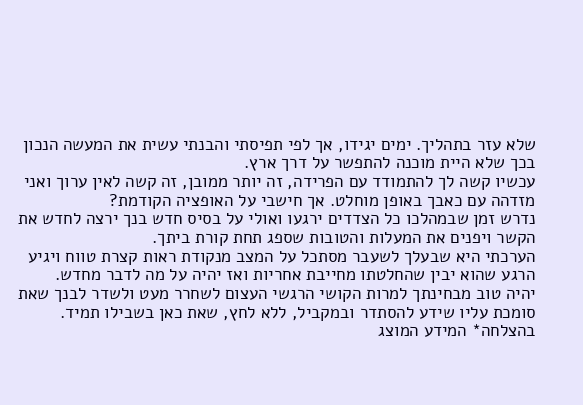שלא עזר בתהליך. ימים יגידו, אך לפי תפיסתי והבנתי עשית את המעשה הנכון בכך שלא היית מוכנה להתפשר על דרך ארץ.
עכשיו קשה לך להתמודד עם הפרידה, זה יותר ממובן, זה קשה לאין ערוך ואני מזדהה עם כאבך באופן מוחלט. אך חישבי על האופציה הקודמת?
נדרש זמן שבמהלכו כל הצדדים ירגעו ואולי על בסיס חדש בנך ירצה לחדש את הקשר ויפנים את המעלות והטובות שספג תחת קורת ביתך.
הערכתי היא שבעלך לשעבר מסתכל על המצב מנקודת ראות קצרת טווח ויגיע הרגע שהוא יבין שהחלטתו מחייבת אחריות ואז יהיה על מה לדבר מחדש.
יהיה טוב מבחינתך למרות הקושי הרגשי העצום לשחרר מעט ולשדר לבנך שאת סומכת עליו שידע להסתדר ובמקביל, ללא לחץ, שאת כאן בשבילו תמיד.
בהצלחה* המידע המוצג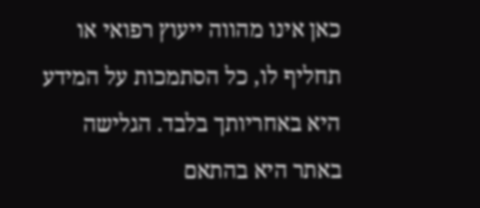כאן אינו מהווה ייעוץ רפואי או תחליף לו, כל הסתמכות על המידע היא באחריותך בלבד. הגלישה באתר היא בהתאם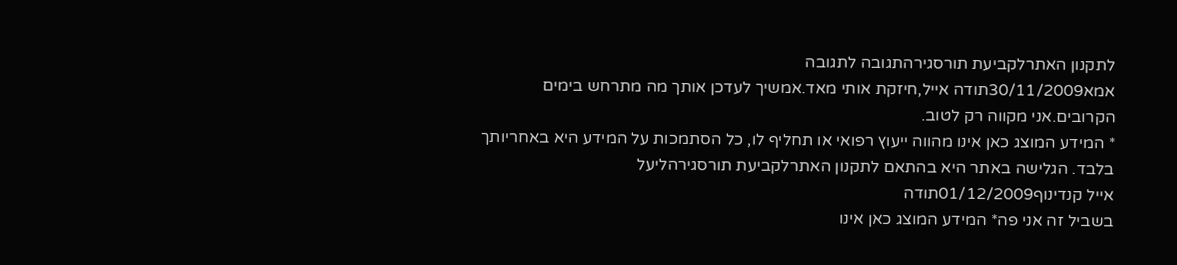לתקנון האתרלקביעת תורסגירהתגובה לתגובה
אמא30/11/2009תודה אייל,חיזקת אותי מאד.אמשיך לעדכן אותך מה מתרחש בימים הקרובים.אני מקווה רק לטוב.
* המידע המוצג כאן אינו מהווה ייעוץ רפואי או תחליף לו, כל הסתמכות על המידע היא באחריותך בלבד. הגלישה באתר היא בהתאם לתקנון האתרלקביעת תורסגירהליעל
אייל קנדינוף01/12/2009תודה
בשביל זה אני פה* המידע המוצג כאן אינו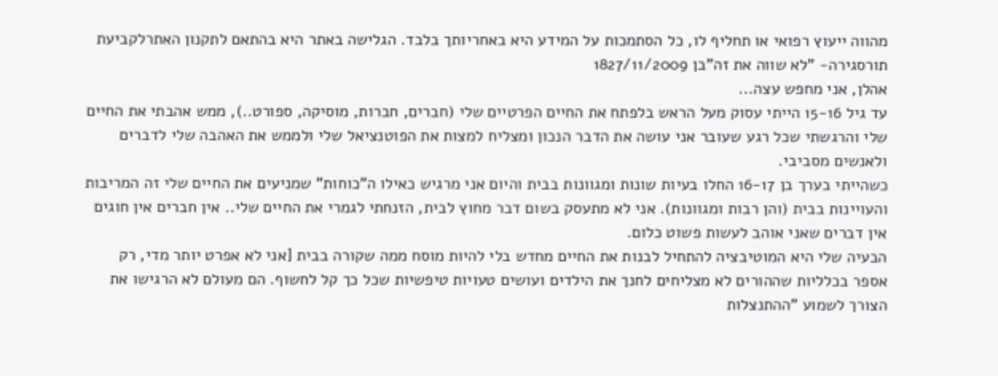מהווה ייעוץ רפואי או תחליף לו, כל הסתמכות על המידע היא באחריותך בלבד. הגלישה באתר היא בהתאם לתקנון האתרלקביעת תורסגירה- "לא שווה את זה"בן 1827/11/2009
אהלן, אני מחפש עצה...
עד גיל 15-16 הייתי עסוק מעל הראש בלפתח את החיים הפרטיים שלי (חברים, חברות, מוסיקה, ספורט..), ממש אהבתי את החיים שלי והרגשתי שכל רגע שעובר אני עושה את הדבר הנכון ומצליח למצות את הפוטנציאל שלי ולממש את האהבה שלי לדברים ולאנשים מסביבי.
כשהייתי בערך בן 16-17 החלו בעיות שונות ומגוונות בבית והיום אני מרגיש כאילו ה"כוחות" שמניעים את החיים שלי זה המריבות והעויינות בבית (והן רבות ומגוונות). אני לא מתעסק בשום דבר מחוץ לבית, הזנחתי לגמרי את החיים שלי.. אין חברים אין חוגים אין דברים שאני אוהב לעשות פשוט כלום.
הבעיה שלי היא המוטיבציה להתחיל לבנות את החיים מחדש בלי להיות מוסח ממה שקורה בבית [אני לא אפרט יותר מדי, רק אספר בכלליות שההורים לא מצליחים לחנך את הילדים ועושים טעויות טיפשיות שכל כך קל לחשוף. הם מעולם לא הרגישו את הצורך לשמוע "ההתנצלות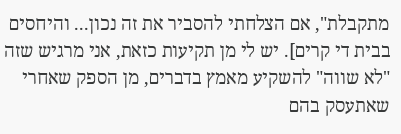מתקבלת", אם הצלחתי להסביר את זה נכון... והיחסים בבית די קרים]. יש לי מן תקיעות כזאת, אני מרגיש שזה "לא שווה" להשקיע מאמץ בדברים, מן הספק שאחרי שאתעסק בהם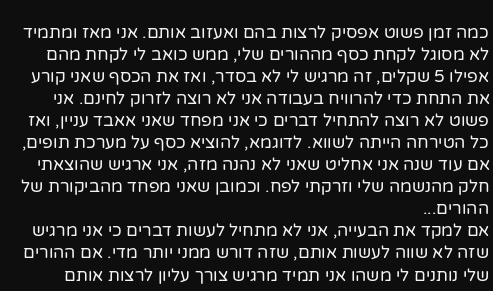כמה זמן פשוט אפסיק לרצות בהם ואעזוב אותם. אני מאז ומתמיד לא מסוגל לקחת כסף מההורים שלי, ממש כואב לי לקחת מהם אפילו 5 שקלים, זה מרגיש לי לא בסדר, ואז את הכסף שאני קורע את התחת כדי להרוויח בעבודה אני לא רוצה לזרוק לחינם. אני פשוט לא רוצה להתחיל דברים כי אני מפחד שאני אאבד עניין, ואז כל הטירחה הייתה לשווא. לדוגמא, להוציא כסף על מערכת תופים, אם עוד שנה אני אחליט שאני לא נהנה מזה, אני ארגיש שהוצאתי חלק מהנשמה שלי וזרקתי לפח. וכמובן שאני מפחד מהביקורת של ההורים...
אם למקד את הבעייה, אני לא מתחיל לעשות דברים כי אני מרגיש שזה לא שווה לעשות אותם, שזה דורש ממני יותר מדי. אם ההורים שלי נותנים לי משהו אני תמיד מרגיש צורך עליון לרצות אותם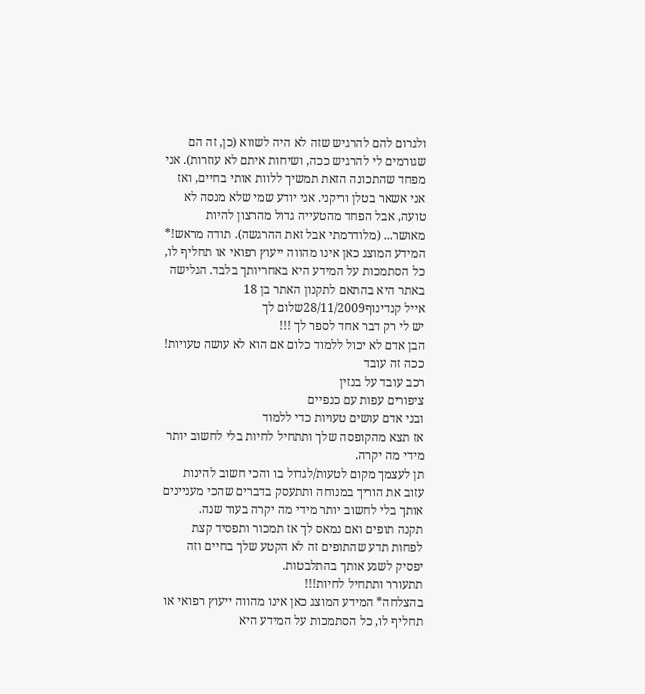ולגרום להם להרגיש שזה לא היה לשווא (כן, זה הם שגורמים לי להרגיש ככה, ושיחות איתם לא עוזרות). אני מפחד שהתכונה הזאת תמשיך ללוות אותי בחיים, ואז אני אשאר בטלן וריקני. אני יודע שמי שלא מנסה לא טועה, אבל הפחד מהטעייה גדול מהרצון להיות מאושר... (מלודרמתי אבל זאת ההרגשה). תודה מראש!* המידע המוצג כאן אינו מהווה ייעוץ רפואי או תחליף לו, כל הסתמכות על המידע היא באחריותך בלבד. הגלישה באתר היא בהתאם לתקנון האתר בן 18
אייל קנדינוף28/11/2009שלום לך
יש לי רק דבר אחד לספר לך !!!
הבן אדם לא יכול ללמוד כלום אם הוא לא עושה טעויות!
ככה זה עובד
רכב עובד על בנזין
ציפורים עפות עם כנפיים
ובני אדם עושים טעויות כדי ללמוד
אז תצא מהקופסה שלך ותתחיל לחיות בלי לחשוב יותר מידי מה יקרה.
תן לעצמך מקום לטעות/לגדול בו והכי חשוב להינות
עזוב את הוריך במנוחה ותתעסק בדברים שהכי מעניינים אותך בלי לחשוב יותר מידי מה יקרה בעוד שנה.
תקנה תופים ואם נמאס לך אז תמכור ותפסיד קצת לפחות תדע שהתופים זה לא הקטע שלך בחיים וזה יפסיק לשגע אותך בהתלבטות.
תתעורר ותתחיל לחיות!!!
בהצלחה* המידע המוצג כאן אינו מהווה ייעוץ רפואי או תחליף לו, כל הסתמכות על המידע היא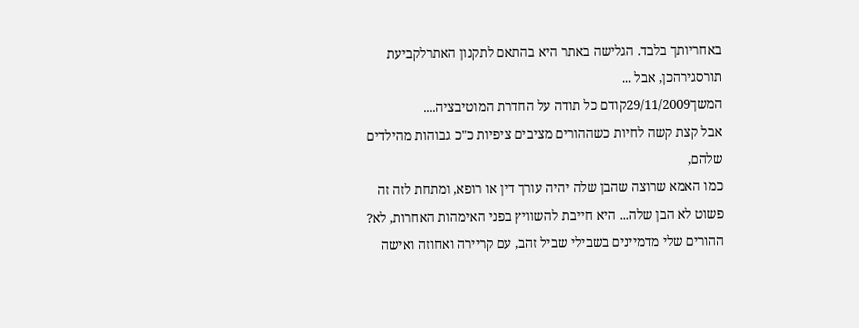באחריותך בלבד. הגלישה באתר היא בהתאם לתקנון האתרלקביעת תורסגירהכן, אבל ...
המשך29/11/2009קודם כל תודה על החדרת המוטיבציה....
אבל קצת קשה לחיות כשההורים מציבים ציפיות כ"כ גבוהות מהילדים שלהם,
כמו האמא שרוצה שהבן שלה יהיה עורך דין או רופא, ומתחת לזה זה פשוט לא הבן שלה... היא חייבת להשוויץ בפני האימהות האחרות, לא?
ההורים שלי מדמיינים בשבילי שביל זהב, עם קריירה ואחוזה ואישה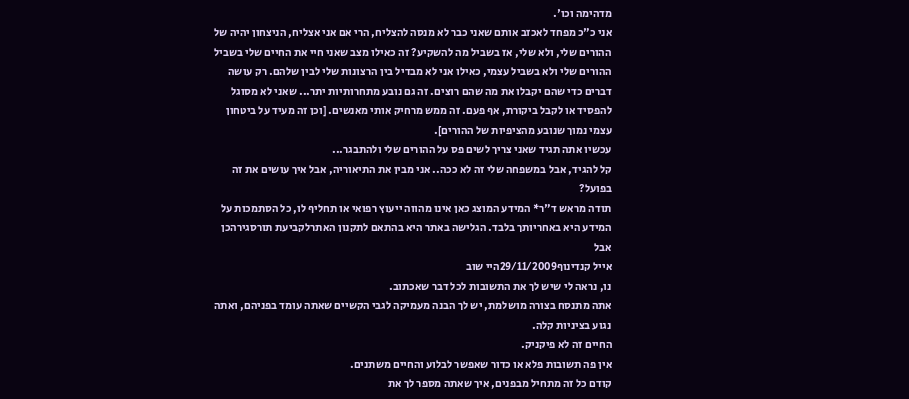מדהימה וכו'.
אני כ"כ מפחד לאכזב אותם שאני כבר לא מנסה להצליח, הרי אם אני אצליח, הניצחון יהיה של ההורים שלי, ולא שלי, אז בשביל מה להשקיע? זה כאילו מצב שאני חיי את החיים שלי בשביל ההורים שלי ולא בשביל עצמי, כאילו אני לא מבדיל בין הרצונות שלי לבין שלהם. רק עושה דברים כדי שהם יקבלו את מה שהם רוצים. זה גם נובע מתחרותיות יתר... שאני לא מסוגל להפסיד או לקבל ביקורת, אף פעם. זה ממש מרחיק אותי מאנשים. [וכן זה מעיד על ביטחון עצמי נמוך שנובע מהציפיות של ההורים].
עכשיו אתה תגיד שאני צריך לשים פס על ההורים שלי ולהתבגר...
קל להגיד, אבל במשפחה שלי זה לא ככה.. אני מבין את התיאוריה, אבל איך עושים את זה בפועל?
תודה מראש ד"ר* המידע המוצג כאן אינו מהווה ייעוץ רפואי או תחליף לו, כל הסתמכות על המידע היא באחריותך בלבד. הגלישה באתר היא בהתאם לתקנון האתרלקביעת תורסגירהכן אבל
אייל קנדינוף29/11/2009היי שוב
נו, נראה לי שיש לך את התשובות לכל דבר שאכתוב.
אתה מתנסח בצורה מושלמת, יש לך הבנה מעמיקה לגבי הקשיים שאתה עומד בפניהם, ואתה נגוע בציניות קלה.
החיים זה לא פיקניק.
אין פה תשובות פלא או כדור שאפשר לבלוע והחיים משתנים.
קודם כל זה מתחיל מבפנים, איך שאתה מספר לך את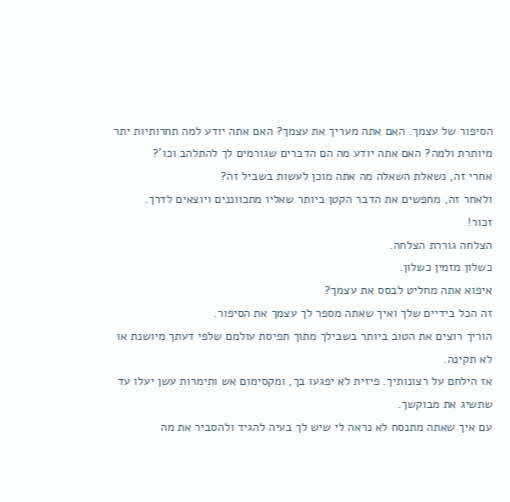הסיפור של עצמך. האם אתה מעריך את עצמך? האם אתה יודע למה תחרותיות יתר מיותרת ולמה? האם אתה יודע מה הם הדברים שגורמים לך להתלהב וכו'?
אחרי זה, נשאלת השאלה מה אתה מוכן לעשות בשביל זה?
ולאחר זה, מחפשים את הדבר הקטן ביותר שאליו מתכווננים ויוצאים לדרך.
זכור!
הצלחה גוררת הצלחה.
כשלון מזמין כשלון.
איפוא אתה מחליט לבסס את עצמך?
זה הכל בידיים שלך ואיך שאתה מספר לך עצמך את הסיפור.
הוריך רוצים את הטוב ביותר בשבילך מתוך תפיסת עולמם שלפי דעתך מיושנת או לא תקינה.
אז הילחם על רצונותיך. פיזית לא יפגעו בך, ומקסימום אש ותימרות עשן יעלו עד שתשיג את מבוקשך.
עם איך שאתה מתנסח לא נראה לי שיש לך בעיה להגיד ולהסביר את מה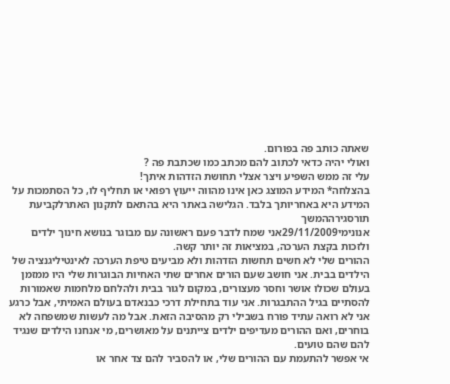שאתה כותב פה בפורום.
ואולי יהיה כדאי לכתוב להם מכתב כמו שכתבת פה ?
עלי זה ממש השפיע ויצר אצלי תחושת הזדהות איתך!
בהצלחה* המידע המוצג כאן אינו מהווה ייעוץ רפואי או תחליף לו, כל הסתמכות על המידע היא באחריותך בלבד. הגלישה באתר היא בהתאם לתקנון האתרלקביעת תורסגירההמשך
אנונימי29/11/2009אני שמח לדבר פעם ראשונה עם מבוגר בנושא חינוך ילדים ולזכות בקצת הערכה, במציאות זה יותר קשה.
ההורים שלי לא חשים תחשות הזדהות ולא מביעים טיפת הערכה לאינטיליגנציה של הילדים בבית. אני חושב שעם הורים אחרים שתי האחיות הבוגרות שלי היו ממזמן בעולם שכולו אושר וחסר מעצורים, במקום לגור בבית ולהלחם מלחמות שאמורות להסתיים בגיל ההתבגרות. אני עוד בתחילת דרכי כבנאדם בעולם האמיתי, אבל כרגע אני לא רואה עתיד פורח בשבילי רק מהסיבה הזאת. אבל מה לעשות שמשפחה לא בוחרים, ואם ההורים מעדיפים ילדים צייתנים על מאושרים, מי אנחנו הילדים שנגיד להם שהם טועים.
אי אפשר להתעמת עם ההורים שלי, או להסביר להם צד אחר או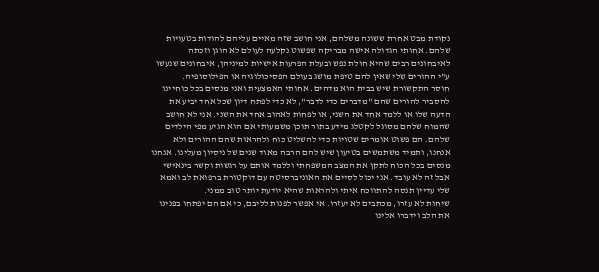נקודת מבט אחרת ששונה משלהם, אני חושב שזה מאיים עליהם להודות בטעויות שלהם. אחותי הגדולה אישה מבריקה שפשוט נקלעה לעולם לא הוגן וזכתה לאיבחונים רבים שהיא חולת נפש ובעלת הפרעות אישיות למיניהן, איבחונים שנעשו ע"י ההורים שלי שאין להם טיפת מושג בעולם הפסיכולוגיה או הפילוסופיה.
חוסר התקשורת שיש בבית הוא מדהים. אחותי האמצעית ואני מנסים בכל כוחיינו להסביר להורים שהם "מדברים כדי לדבר", לא כדי לפתח דיון שכל אחד יביע את הדעה שלו או ללמד אחד את השני, או לפחות לאהוב אחד את השני. אני לא חושב שהמוח שלהם מסוגל לקטלג מידע בתור תוכן משמעותי אם הוא הגיע מפי הילדים שלהם. הם פשוט אומרים שטויות כדי להשליט כוח ולהראות שהם ההורים ולא אנחנו, ותמיד משתמשים בטיעון שיש להם הרבה מאוד שנים של ניסיון מעלינו. אנחנו מנסים בכל הכוח לתקן את המצב המשפחתי וללמד אותם על רגשות וקשר בינאישי אבל זה לא עובד. אני יכול לסיים את האוניברסיטה עם דוקטורת ברפואת לב ואמא שלי עדיין תנסה להתווכח איתי ולהראות שהיא יודעת יותר טוב ממני.
שיחות לא עזרו, מכתבים לא יעזרו. אי אפשר לפנות לליבם, כי אם הם יפתחו בפנינו את הלב וידברו אלינו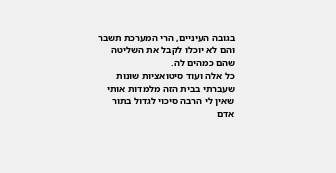בגובה העיניים, הרי המערכת תשבר והם לא יוכלו לקבל את השליטה שהם כמהים לה.
כל אלה ועוד סיטואציות שונות שעברתי בבית הזה מלמדות אותי שאין לי הרבה סיכוי לגדול בתור אדם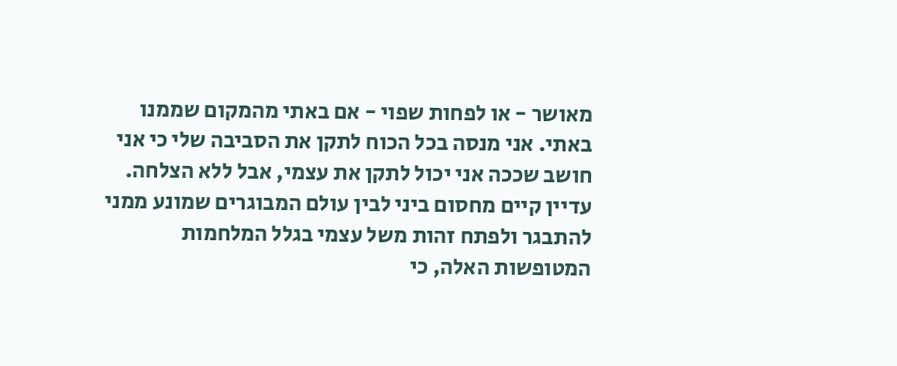מאושר - או לפחות שפוי - אם באתי מהמקום שממנו באתי. אני מנסה בכל הכוח לתקן את הסביבה שלי כי אני חושב שככה אני יכול לתקן את עצמי, אבל ללא הצלחה. עדיין קיים מחסום ביני לבין עולם המבוגרים שמונע ממני להתבגר ולפתח זהות משל עצמי בגלל המלחמות המטופשות האלה, כי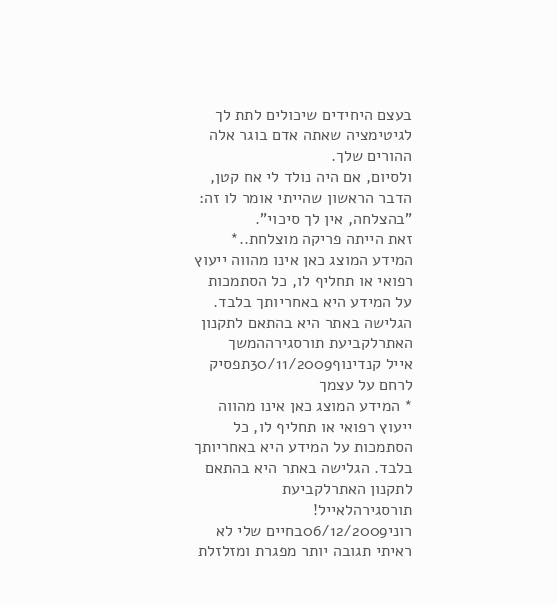בעצם היחידים שיכולים לתת לך לגיטימציה שאתה אדם בוגר אלה ההורים שלך.
ולסיום, אם היה נולד לי אח קטן, הדבר הראשון שהייתי אומר לו זה: "בהצלחה, אין לך סיכוי".
זאת הייתה פריקה מוצלחת..* המידע המוצג כאן אינו מהווה ייעוץ רפואי או תחליף לו, כל הסתמכות על המידע היא באחריותך בלבד. הגלישה באתר היא בהתאם לתקנון האתרלקביעת תורסגירההמשך
אייל קנדינוף30/11/2009תפסיק לרחם על עצמך
* המידע המוצג כאן אינו מהווה ייעוץ רפואי או תחליף לו, כל הסתמכות על המידע היא באחריותך בלבד. הגלישה באתר היא בהתאם לתקנון האתרלקביעת תורסגירהלאייל!
רוני06/12/2009בחיים שלי לא ראיתי תגובה יותר מפגרת ומזלזלת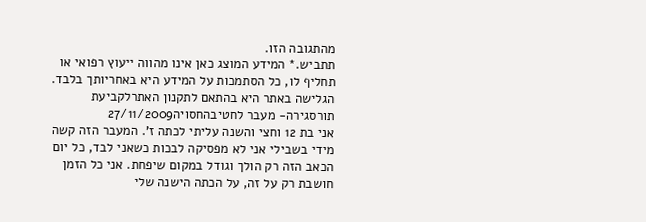מהתגובה הזו.
תתביש.* המידע המוצג כאן אינו מהווה ייעוץ רפואי או תחליף לו, כל הסתמכות על המידע היא באחריותך בלבד. הגלישה באתר היא בהתאם לתקנון האתרלקביעת תורסגירה- מעבר לחטיבהחסויה27/11/2009
אני בת 12 וחצי והשנה עליתי לכתה ז'. המעבר הזה קשה מידי בשבילי אני לא מפסיקה לבכות כשאני לבד, כל יום הכאב הזה רק הולך וגודל במקום שיפחת. אני כל הזמן חושבת רק על זה, על הכתה הישנה שלי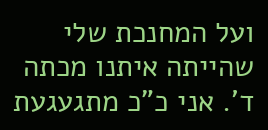ועל המחנכת שלי שהייתה איתנו מכתה ד'. אני כ"כ מתגעגעת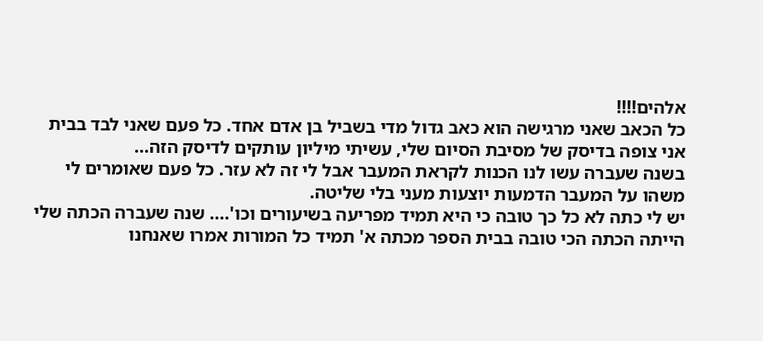אלהים!!!!
כל הכאב שאני מרגישה הוא כאב גדול מדי בשביל בן אדם אחד. כל פעם שאני לבד בבית אני צופה בדיסק של מסיבת הסיום שלי, עשיתי מיליון עותקים לדיסק הזה...
בשנה שעברה עשו לנו הכנות לקראת המעבר אבל לי זה לא עזר. כל פעם שאומרים לי משהו על המעבר הדמעות יוצעות מעני בלי שליטה.
יש לי כתה לא כל כך טובה כי היא תמיד מפריעה בשיעורים וכו'.... שנה שעברה הכתה שלי הייתה הכתה הכי טובה בבית הספר מכתה א' תמיד כל המורות אמרו שאנחנו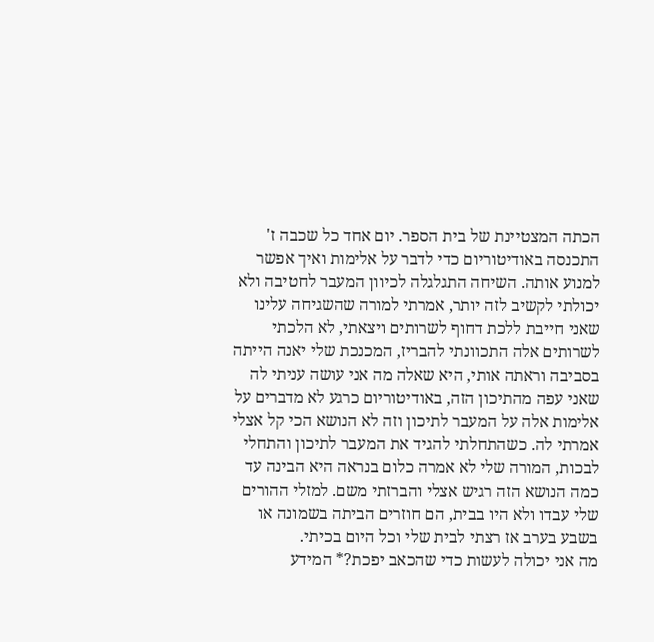הכתה המצטיינת של בית הספר. יום אחד כל שכבה ז' התכנסה באודיטוריום כדי לדבר על אלימות ואיך אפשר למנוע אותה. השיחה התגלגלה לכיוון המעבר לחטיבה ולא יכולתי לקשיב לזה יותר, אמרתי למורה שהשגיחה עלינו שאני חייבת ללכת דחוף לשרותים ויצאתי, לא הלכתי לשרותים אלה התכוונתי להבריז, המכנכת שלי יאנה הייתה בסביבה וראתה אותי, היא שאלה מה אני עושה עניתי לה שאני עפה מהתיכון הזה, באודיטוריום כרגע לא מדברים על אלימות אלה על המעבר לתיכון וזה לא הנושא הכי קל אצלי אמרתי לה. כשהתחלתי להגיד את המעבר לתיכון והתחלי לבכות, המורה שלי לא אמרה כלום בנראה היא הבינה עד כמה הנושא הזה רגיש אצלי והברזתי משם. למזלי ההורים שלי עבדו ולא היו בבית, הם חוזרים הביתה בשמונה או בשבע בערב אז רצתי לבית שלי וכל היום בכיתי.
מה אני יכולה לעשות כדי שהכאב יפכת?* המידע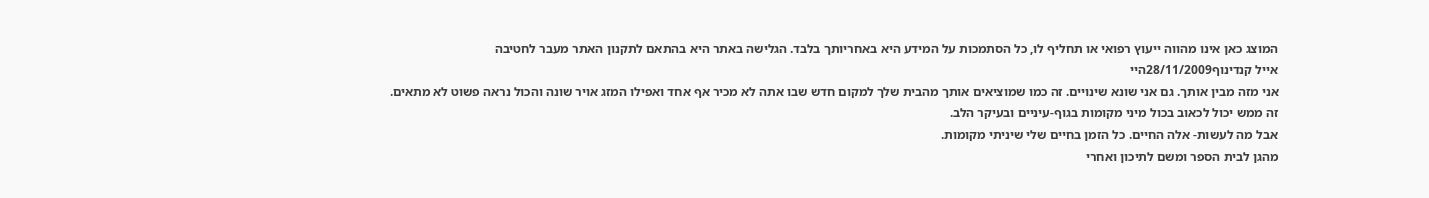המוצג כאן אינו מהווה ייעוץ רפואי או תחליף לו, כל הסתמכות על המידע היא באחריותך בלבד. הגלישה באתר היא בהתאם לתקנון האתר מעבר לחטיבה
אייל קנדינוף28/11/2009היי
אני מזה מבין אותך. גם אני שונא שינויים. זה כמו שמוציאים אותך מהבית שלך למקום חדש שבו אתה לא מכיר אף אחד ואפילו המזג אויר שונה והכול נראה פשוט לא מתאים.
זה ממש יכול לכאוב בכול מיני מקומות בגוף-עיניים ובעיקר הלב.
אבל מה לעשות- אלה החיים. כל הזמן בחיים שלי שיניתי מקומות.
מהגן לבית הספר ומשם לתיכון ואחרי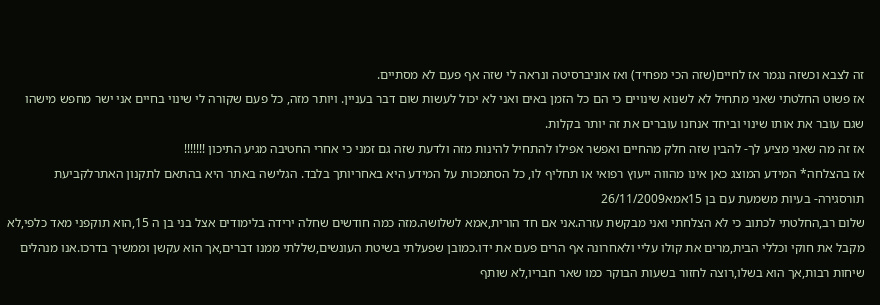זה לצבא וכשזה נגמר אז לחיים(שזה הכי מפחיד) ואז אוניברסיטה ונראה לי שזה אף פעם לא מסתיים.
אז פשוט החלטתי שאני מתחיל לא לשנוא שינויים כי הם כל הזמן באים ואני לא יכול לעשות שום דבר בעניין. ויותר מזה, כל פעם שקורה לי שינוי בחיים אני ישר מחפש מישהו שגם עובר את אותו שינוי וביחד אנחנו עוברים את זה יותר בקלות.
אז זה מה שאני מציע לך- להבין שזה חלק מהחיים ואפשר אפילו להתחיל להינות מזה ולדעת שזה גם זמני כי אחרי החטיבה מגיע התיכון !!!!!!!
אז בהצלחה* המידע המוצג כאן אינו מהווה ייעוץ רפואי או תחליף לו, כל הסתמכות על המידע היא באחריותך בלבד. הגלישה באתר היא בהתאם לתקנון האתרלקביעת תורסגירה- בעיות משמעת עם בן 15אמא26/11/2009
שלום רב,החלטתי לכתוב כי לא הצלחתי ואני מבקשת עזרה.אני אם חד הורית,אמא לשלושה.מזה כמה חודשים שחלה ירידה בלימודים אצל בני בן ה 15,הוא תוקפני מאד כלפי,לא מקבל את חוקי וכללי הבית,מרים את קולו עליי ולאחרונה אף הרים פעם את ידו.כמובן שפעלתי בשיטת העונשים,שללתי ממנו דברים,אך הוא עקשן וממשיך בדרכו.אנו מנהלים שיחות רבות,אך הוא בשלו,רוצה לחזור בשעות הבוקר כמו שאר חבריו,לא שותף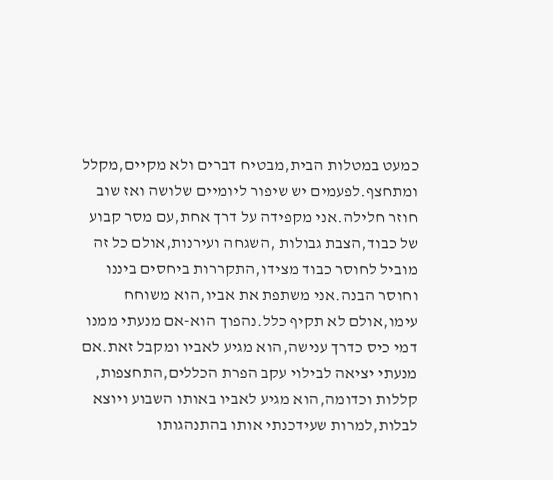כמעט במטלות הבית,מבטיח דברים ולא מקיים,מקלל ומתחצף.לפעמים יש שיפור ליומיים שלושה ואז שוב חוזר חלילה.אני מקפידה על דרך אחת,עם מסר קבוע של כבוד,הצבת גבולות ,השגחה ועירנות,אולם כל זה מוביל לחוסר כבוד מצידו,התקררות ביחסים ביננו וחוסר הבנה.אני משתפת את אביו,הוא משוחח עימו,אולם לא תקיף כלל.נהפוך הוא-אם מנעתי ממנו דמי כיס כדרך ענישה,הוא מגיע לאביו ומקבל זאת.אם מנעתי יציאה לבילוי עקב הפרת הכללים,התחצפות, קללות וכדומה,הוא מגיע לאביו באותו השבוע ויוצא לבלות,למרות שעידכנתי אותו בהתנהגותו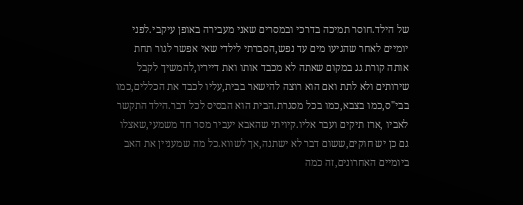של הילד.חוסר תמיכה בדרכי ובמסרים שאני מעבירה באופן עיקבי.לפני יומיים לאחר שהגיעו מים עד נפש,הסברתי לילדי שאי אפשר לגור תחת אותה קורת גג במקום שאתה לא מכבד אותו ואת דייריו,להמשיך לקבל שירותים ולא לתת ואם הוא רוצה להישאר בבית,עליו לכבד את הכללים,כמו בבי"ס,כמו בצבא,כמו בכל מסגרת.הבית הוא הבסיס לכל דבר.הילד התקשר לאביו ,ארז תיקים ועבר אליו.קיויתי שהאבא יעביר מסר חד משמעי,שאצלו גם כן יש חוקים,ששום דבר לא ישתנה,אך לשווא.כל מה שמעניין את האב ביומיים האחרונים,זה כמה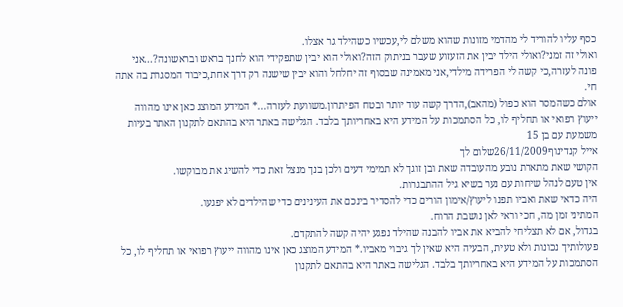כסף עליו להוריד לי מהדמי מזונות שהוא משלם לי,עכשיו כשהילד גר אצלו.
ואולי זה זמני?ואולי הילד יבין את הזעזוע שעבר בניתוק הזה?ואולי הוא יבין שתפקידי הוא לחנך בראש ובראשונה?...אני פונה לעזרה,כי קשה לי הפרידה מילדי,אני מאמינה שבסוף זה יחלחל והוא יבין שישנה רק דרך אחת,כיבוד המסגרת בה אתה חי.
אולם כשהמסר הוא כפול (מהאב),הדרך קשה עוד יותר ובטח הפיתרון.משוועת לעזרה...* המידע המוצג כאן אינו מהווה ייעוץ רפואי או תחליף לו, כל הסתמכות על המידע היא באחריותך בלבד. הגלישה באתר היא בהתאם לתקנון האתר בעיות משמעת עם בן 15
אייל קנדינוף26/11/2009שלום לך
הקושי שאת מתארת נובע מהעובדה שאת ובן זוגך לא תמימי דעים ולכן בנך מנצל זאת כדי להשיג את מבוקשו.
אין טעם לנהל שיחות עם נער בשיא גיל ההתבגרות.
היה כדאי שאת ואביו תפנו ליעוץ/אימון הורים כדי להסדיר בינכם את העינינים כדי שהילדים לא יפגעו.
המתיני זמן מה, חכי וראי לאן נושבת הרוח.
בגדול, אם לא תצליחי להביא את אביו להבנה שהילד נפגע יהיה קשה להתקדם.
פעולותיך נכונות ולא טעית, הבעיה היא שאין לך גיבוי מאביו.* המידע המוצג כאן אינו מהווה ייעוץ רפואי או תחליף לו, כל הסתמכות על המידע היא באחריותך בלבד. הגלישה באתר היא בהתאם לתקנון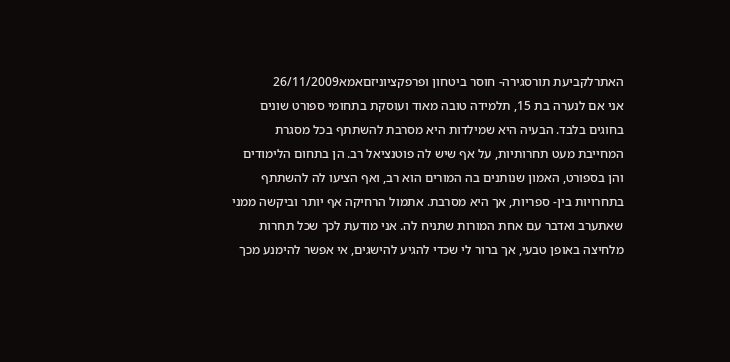האתרלקביעת תורסגירה- חוסר ביטחון ופרפקציוניזםאמא26/11/2009
אני אם לנערה בת 15, תלמידה טובה מאוד ועוסקת בתחומי ספורט שונים בחוגים בלבד. הבעיה היא שמילדות היא מסרבת להשתתף בכל מסגרת המחייבת מעט תחרותיות, על אף שיש לה פוטנציאל רב. הן בתחום הלימודים והן בספורט, האמון שנותנים בה המורים הוא רב, ואף הציעו לה להשתתף בתחרויות בין- ספריות, אך היא מסרבת. אתמול הרחיקה אף יותר וביקשה ממני שאתערב ואדבר עם אחת המורות שתניח לה. אני מודעת לכך שכל תחרות מלחיצה באופן טבעי, אך ברור לי שכדי להגיע להישגים, אי אפשר להימנע מכך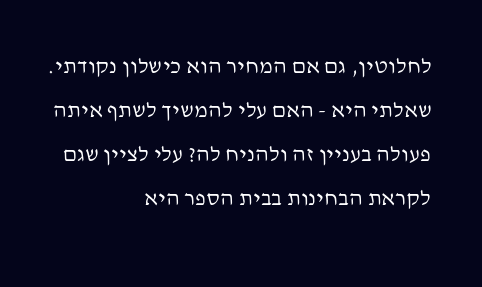לחלוטין, גם אם המחיר הוא כישלון נקודתי. שאלתי היא - האם עלי להמשיך לשתף איתה פעולה בעניין זה ולהניח לה? עלי לציין שגם לקראת הבחינות בבית הספר היא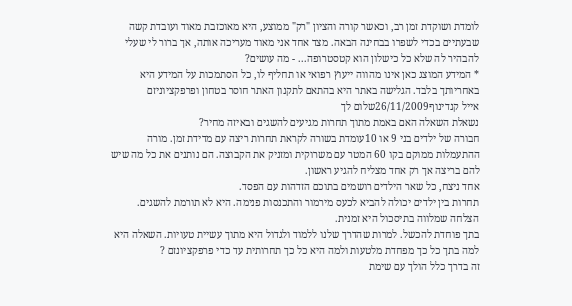לומדת ושוקדת זמן רב, וכאשר קורה והציון "רק" ממוצע, היא מאוכזבת מאוד ועובדת קשה שבעתיים בכדי לשפרו בבחינה הבאה. מצד אחד אני מאוד מעריכה אותה, אך ברור לי שעלי להבהיר לה שלא כל כישלון הוא קטסטרופה... - מה עושים?
* המידע המוצג כאן אינו מהווה ייעוץ רפואי או תחליף לו, כל הסתמכות על המידע היא באחריותך בלבד. הגלישה באתר היא בהתאם לתקנון האתר חוסר בטחון ופרפקציוניזם
אייל קנדינוף26/11/2009שלום לך
נשאלת השאלה האם באמת מתוך תחרות מגיעים להשגים ובאיזה מחיר?
חבורה של ילדים בני 9 או 10עומדת בשורה לקראת תחרות ריצה עם מדידת זמן. מורה ההתעמלות ממוקם בקו 60 המטר עם משרוקית ומזניק את הקבוצה. הם נותנים את כל מה שיש להם בריצה אך רק אחד מצליח להגיע ראשון.
אחד ניצח, כל שאר הילדים רושמים בתוכם הזדהות עם הפסד.
תחרות בין ילדים יכולה להביא לכעס מירמור והתכנסות פנימה. היא לא תורמת להשגים. הצלחה שמלווה בתיסכול היא זמנית.
בתך פוחדת להכשל. למרות שהדרך שלנו ללמוד ולגדול היא מתוך עשיית טעויות. השאלה היא למה בתך כל כך מפחדת מלטעות ולמה היא כל כך תחרותית עד כדי פרפקציונזם ?
זה בדרך כלל הולך עם שימת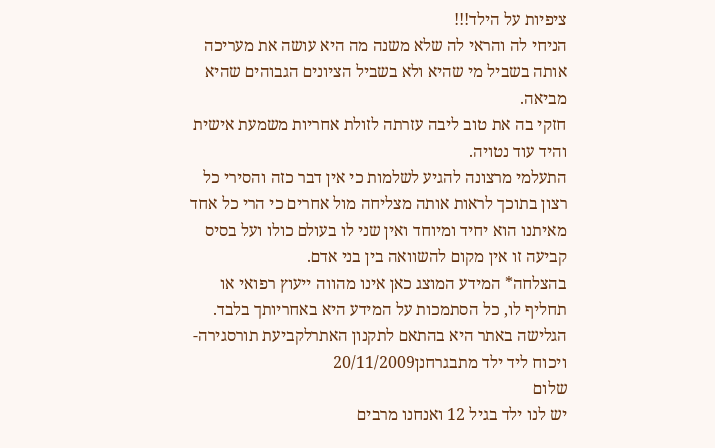ציפיות על הילד!!!
הניחי לה והראי לה שלא משנה מה היא עושה את מעריכה אותה בשביל מי שהיא ולא בשביל הציונים הגבוהים שהיא מביאה.
חזקי בה את טוב ליבה עזרתה לזולת אחריות משמעת אישית והיד עוד נטויה.
התעלמי מרצונה להגיע לשלמות כי אין דבר כזה והסירי כל רצון בתוכך לראות אותה מצליחה מול אחרים כי הרי כל אחד מאיתנו הוא יחיד ומיוחד ואין שני לו בעולם כולו ועל בסיס קביעה זו אין מקום להשוואה בין בני אדם.
בהצלחה* המידע המוצג כאן אינו מהווה ייעוץ רפואי או תחליף לו, כל הסתמכות על המידע היא באחריותך בלבד. הגלישה באתר היא בהתאם לתקנון האתרלקביעת תורסגירה- ויכוח ליד ילד מתבגרחנן20/11/2009
שלום
יש לנו ילד בגיל 12 ואנחנו מרבים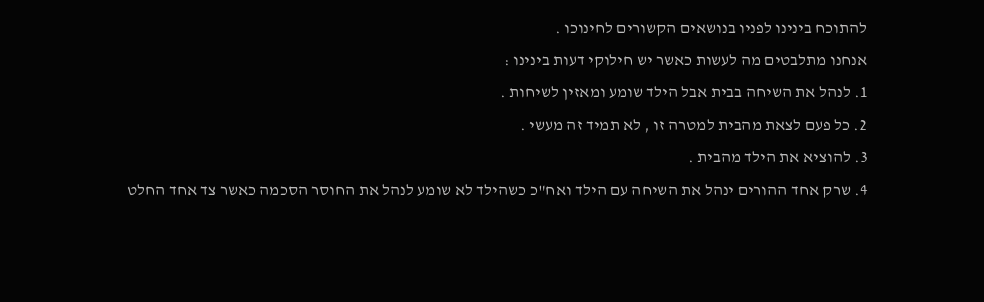להתוכח בינינו לפניו בנושאים הקשורים לחינוכו .
אנחנו מתלבטים מה לעשות כאשר יש חילוקי דעות בינינו :
1. לנהל את השיחה בבית אבל הילד שומע ומאזין לשיחות .
2. כל פעם לצאת מהבית למטרה זו , לא תמיד זה מעשי .
3. להוציא את הילד מהבית .
4. שרק אחד ההורים ינהל את השיחה עם הילד ואח"כ כשהילד לא שומע לנהל את החוסר הסכמה כאשר צד אחד החלט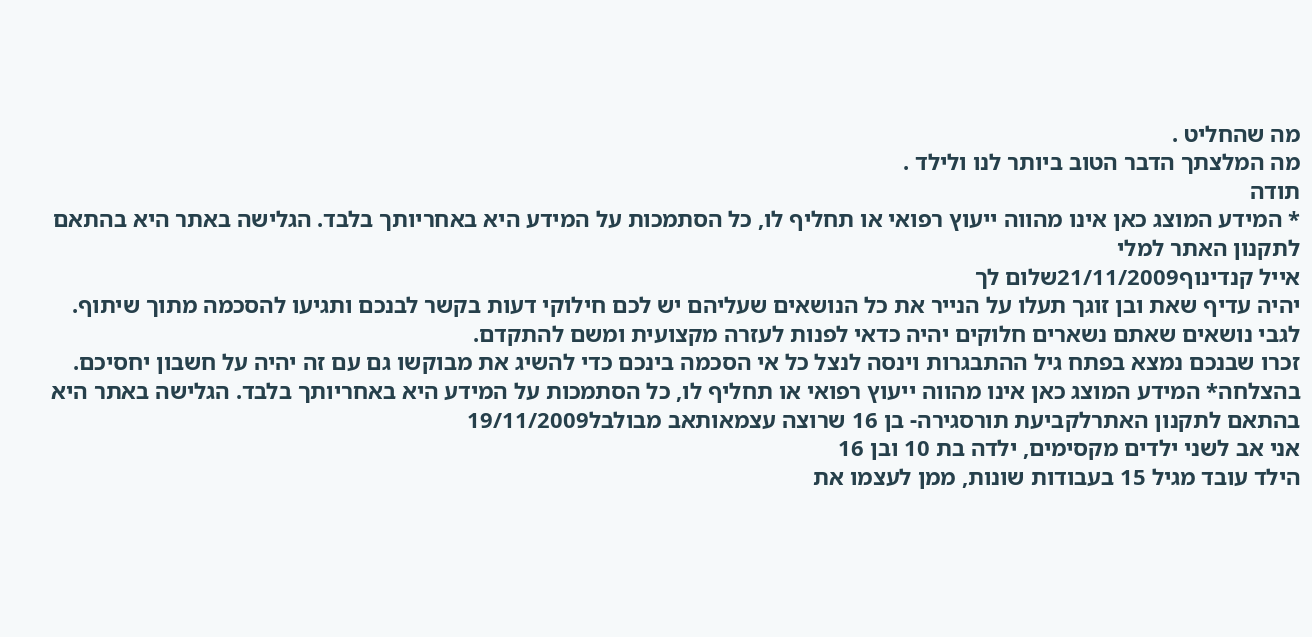מה שהחליט .
מה המלצתך הדבר הטוב ביותר לנו ולילד .
תודה
* המידע המוצג כאן אינו מהווה ייעוץ רפואי או תחליף לו, כל הסתמכות על המידע היא באחריותך בלבד. הגלישה באתר היא בהתאם לתקנון האתר למלי
אייל קנדינוף21/11/2009שלום לך
יהיה עדיף שאת ובן זוגך תעלו על הנייר את כל הנושאים שעליהם יש לכם חילוקי דעות בקשר לבנכם ותגיעו להסכמה מתוך שיתוף.
לגבי נושאים שאתם נשארים חלוקים יהיה כדאי לפנות לעזרה מקצועית ומשם להתקדם.
זכרו שבנכם נמצא בפתח גיל ההתבגרות וינסה לנצל כל אי הסכמה בינכם כדי להשיג את מבוקשו גם עם זה יהיה על חשבון יחסיכם.
בהצלחה* המידע המוצג כאן אינו מהווה ייעוץ רפואי או תחליף לו, כל הסתמכות על המידע היא באחריותך בלבד. הגלישה באתר היא בהתאם לתקנון האתרלקביעת תורסגירה- בן 16 שרוצה עצמאותאב מבולבל19/11/2009
אני אב לשני ילדים מקסימים, ילדה בת 10 ובן 16
הילד עובד מגיל 15 בעבודות שונות, ממן לעצמו את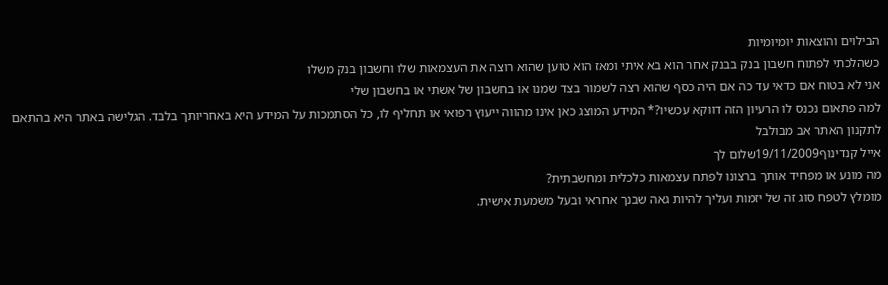הבילוים והוצאות יומיומיות
כשהלכתי לפתוח חשבון בנק בבנק אחר הוא בא איתי ומאז הוא טוען שהוא רוצה את העצמאות שלו וחשבון בנק משלו
אני לא בטוח אם כדאי עד כה אם היה כסף שהוא רצה לשמור בצד שמנו או בחשבון של אשתי או בחשבון שלי
למה פתאום נכנס לו הרעיון הזה דווקא עכשיו?* המידע המוצג כאן אינו מהווה ייעוץ רפואי או תחליף לו, כל הסתמכות על המידע היא באחריותך בלבד. הגלישה באתר היא בהתאם לתקנון האתר אב מבולבל
אייל קנדינוף19/11/2009שלום לך
מה מונע או מפחיד אותך ברצונו לפתח עצמאות כלכלית ומחשבתית?
מומלץ לטפח סוג זה של יזמות ועליך להיות גאה שבנך אחראי ובעל משמעת אישית.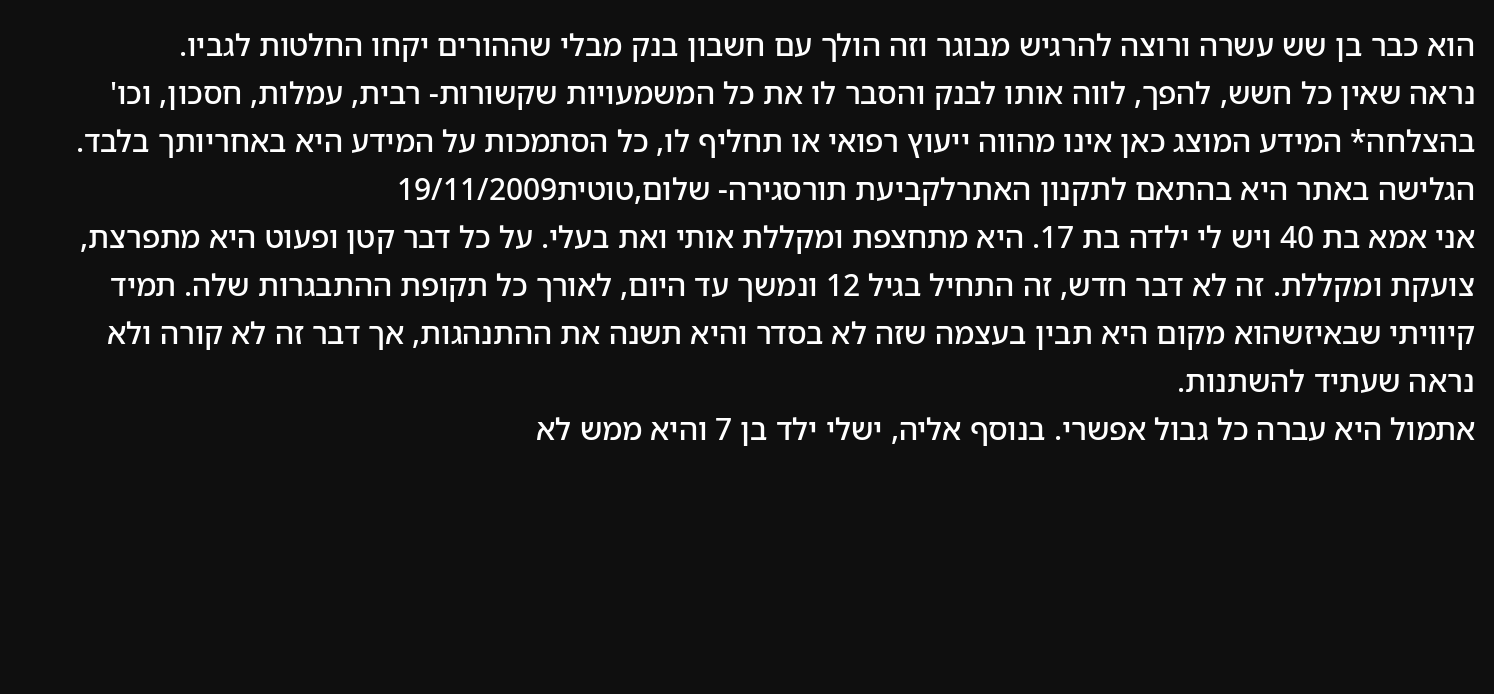הוא כבר בן שש עשרה ורוצה להרגיש מבוגר וזה הולך עם חשבון בנק מבלי שההורים יקחו החלטות לגביו.
נראה שאין כל חשש, להפך, לווה אותו לבנק והסבר לו את כל המשמעויות שקשורות- רבית, עמלות, חסכון, וכו'
בהצלחה* המידע המוצג כאן אינו מהווה ייעוץ רפואי או תחליף לו, כל הסתמכות על המידע היא באחריותך בלבד. הגלישה באתר היא בהתאם לתקנון האתרלקביעת תורסגירה- שלום,טוטית19/11/2009
אני אמא בת 40 ויש לי ילדה בת 17. היא מתחצפת ומקללת אותי ואת בעלי. על כל דבר קטן ופעוט היא מתפרצת, צועקת ומקללת. זה לא דבר חדש, זה התחיל בגיל 12 ונמשך עד היום, לאורך כל תקופת ההתבגרות שלה. תמיד קיוויתי שבאיזשהוא מקום היא תבין בעצמה שזה לא בסדר והיא תשנה את ההתנהגות, אך דבר זה לא קורה ולא נראה שעתיד להשתנות.
אתמול היא עברה כל גבול אפשרי. בנוסף אליה, ישלי ילד בן 7 והיא ממש לא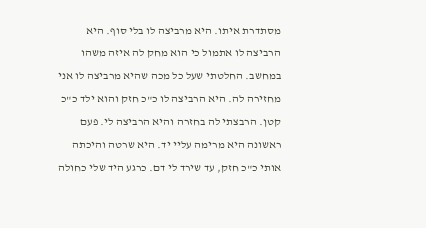מסתדרת איתו. היא מרביצה לו בלי סוף. היא הרביצה לו אתמול כי הוא מחק לה איזה משהו במחשב. החלטתי שעל כל מכה שהיא מרביצה לו אני מחזירה לה. היא הרביצה לו כ"כ חזק והוא ילד כ"כ קטן. הרבצתי לה בחזרה והיא הרביצה לי. פעם ראשונה היא מרימה עליי יד. היא שרטה והיכתה אותי כ"כ חזק, עד שירד לי דם. כרגע היד שלי כחולה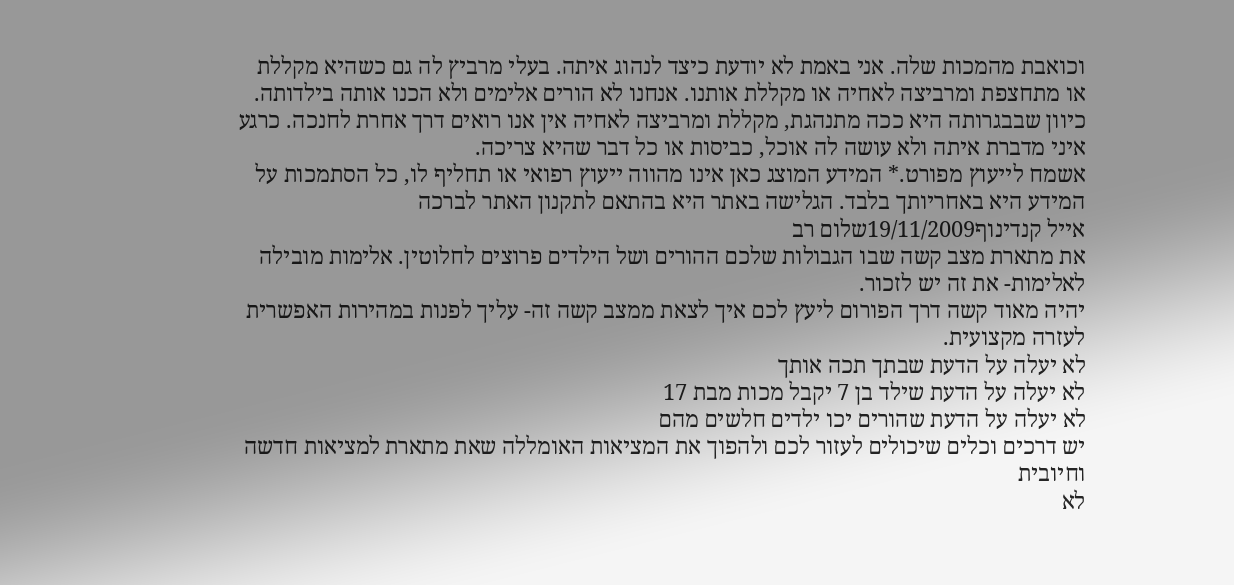וכואבת מהמכות שלה. אני באמת לא יודעת כיצד לנהוג איתה. בעלי מרביץ לה גם כשהיא מקללת או מתחצפת ומרביצה לאחיה או מקללת אותנו. אנחנו לא הורים אלימים ולא הכנו אותה בילדותה. כיוון שבבגרותה היא ככה מתנהגת, מקללת ומרביצה לאחיה אין אנו רואים דרך אחרת לחנכה. כרגע איני מדברת איתה ולא עושה לה אוכל, כביסות או כל דבר שהיא צריכה.
אשמח לייעוץ מפורט.* המידע המוצג כאן אינו מהווה ייעוץ רפואי או תחליף לו, כל הסתמכות על המידע היא באחריותך בלבד. הגלישה באתר היא בהתאם לתקנון האתר לברכה
אייל קנדינוף19/11/2009שלום רב
את מתארת מצב קשה שבו הגבולות שלכם ההורים ושל הילדים פרוצים לחלוטין. אלימות מובילה לאלימות- את זה יש לזכור.
יהיה מאוד קשה דרך הפורום ליעץ לכם איך לצאת ממצב קשה זה- עליך לפנות במהירות האפשרית לעזרה מקצועית.
לא יעלה על הדעת שבתך תכה אותך
לא יעלה על הדעת שילד בן 7 יקבל מכות מבת 17
לא יעלה על הדעת שהורים יכו ילדים חלשים מהם
יש דרכים וכלים שיכולים לעזור לכם ולהפוך את המציאות האומללה שאת מתארת למציאות חדשה וחיובית
לא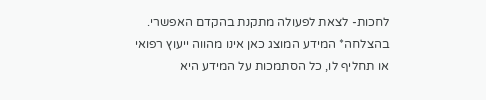לחכות- לצאת לפעולה מתקנת בהקדם האפשרי.
בהצלחה* המידע המוצג כאן אינו מהווה ייעוץ רפואי או תחליף לו, כל הסתמכות על המידע היא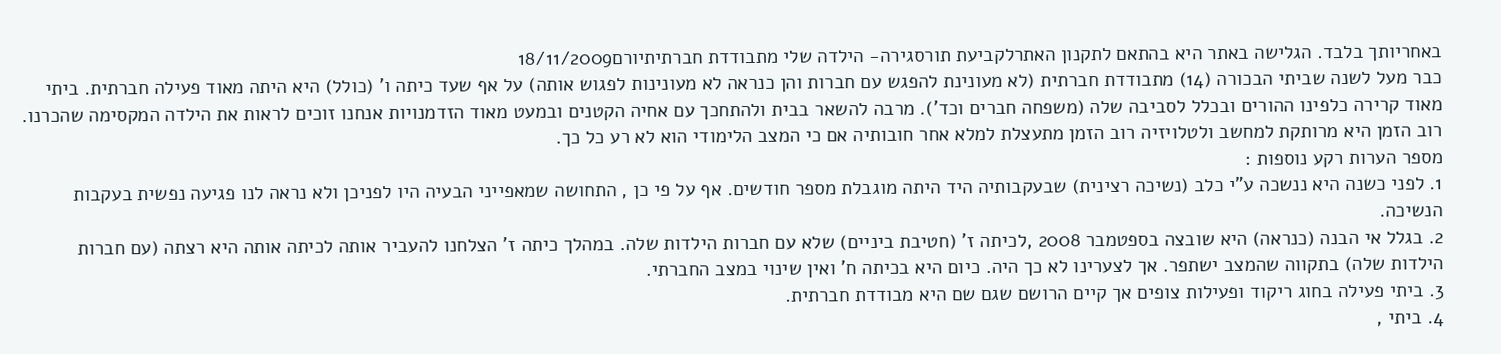באחריותך בלבד. הגלישה באתר היא בהתאם לתקנון האתרלקביעת תורסגירה- הילדה שלי מתבודדת חברתיתיורם18/11/2009
כבר מעל לשנה שביתי הבכורה (14) מתבודדת חברתית (לא מעונינת להפגש עם חברות והן כנראה לא מעונינות לפגוש אותה) על אף שעד כיתה ו' (כולל) היא היתה מאוד פעילה חברתית. ביתי מאוד קרירה כלפינו ההורים ובכלל לסביבה שלה (משפחה חברים וכד'). מרבה להשאר בבית ולהתחכך עם אחיה הקטנים ובמעט מאוד הזדמנויות אנחנו זוכים לראות את הילדה המקסימה שהכרנו. רוב הזמן היא מרותקת למחשב ולטלויזיה רוב הזמן מתעצלת למלא אחר חובותיה אם כי המצב הלימודי הוא לא רע כל כך.
מספר הערות רקע נוספות :
1. לפני כשנה היא ננשכה ע"י כלב (נשיכה רצינית) שבעקבותיה היד היתה מוגבלת מספר חודשים. אף על פי כן , התחושה שמאפייני הבעיה היו לפניכן ולא נראה לנו פגיעה נפשית בעקבות הנשיכה.
2. בגלל אי הבנה (כנראה) היא שובצה בספטמבר 2008 ,לכיתה ז' (חטיבת ביניים) שלא עם חברות הילדות שלה. במהלך כיתה ז' הצלחנו להעביר אותה לכיתה אותה היא רצתה (עם חברות הילדות שלה) בתקווה שהמצב ישתפר. אך לצערינו לא כך היה. כיום היא בכיתה ח' ואין שינוי במצב החברתי.
3. ביתי פעילה בחוג ריקוד ופעילות צופים אך קיים הרושם שגם שם היא מבודדת חברתית.
4. ביתי ,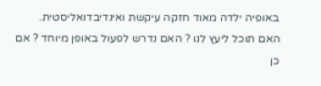באופיה ילדה מאוד חזקה עיקשת ואינדיבדואליסטית.
האם תוכל ליעץ לנו ? האם נדרש לפעול באופן מיוחד ? אם כן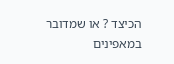הכיצד ? או שמדובר במאפינים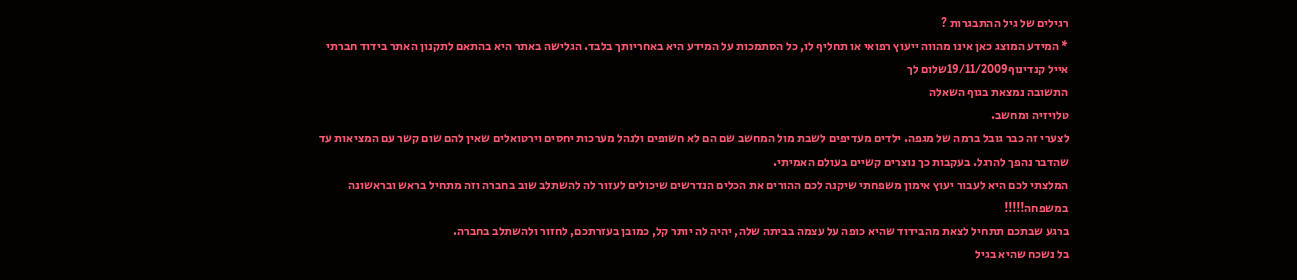רגילים של גיל ההתבגרות ?
* המידע המוצג כאן אינו מהווה ייעוץ רפואי או תחליף לו, כל הסתמכות על המידע היא באחריותך בלבד. הגלישה באתר היא בהתאם לתקנון האתר בידוד חברתי
אייל קנדינוף19/11/2009שלום לך
התשובה נמצאת בגוף השאלה
טלויזיה ומחשב.
לצערי זה כבר גובל ברמה של מגפה. ילדים מעדיפים לשבת מול המחשב שם הם לא חשופים ולנהל מערכות יחסים וירטואלים שאין להם שום קשר עם המציאות עד שהדבר נהפך להרגל. בעקבות כך נוצרים קשיים בעולם האמיתי.
המלצתי לכם היא לעבור יעוץ אימון משפחתי שיקנה לכם ההורים את הכלים הנדרשים שיכולים לעזור לה להשתלב שוב בחברה וזה מתחיל בראש ובראשונה במשפחה!!!!!
ברגע שבתכם תתחיל לצאת מהבידוד שהיא כופה על עצמה בביתה שלה, יהיה לה יותר קל, כמובן בעזרתכם, לחזור ולהשתלב בחברה.
בל נשכח שהיא בגיל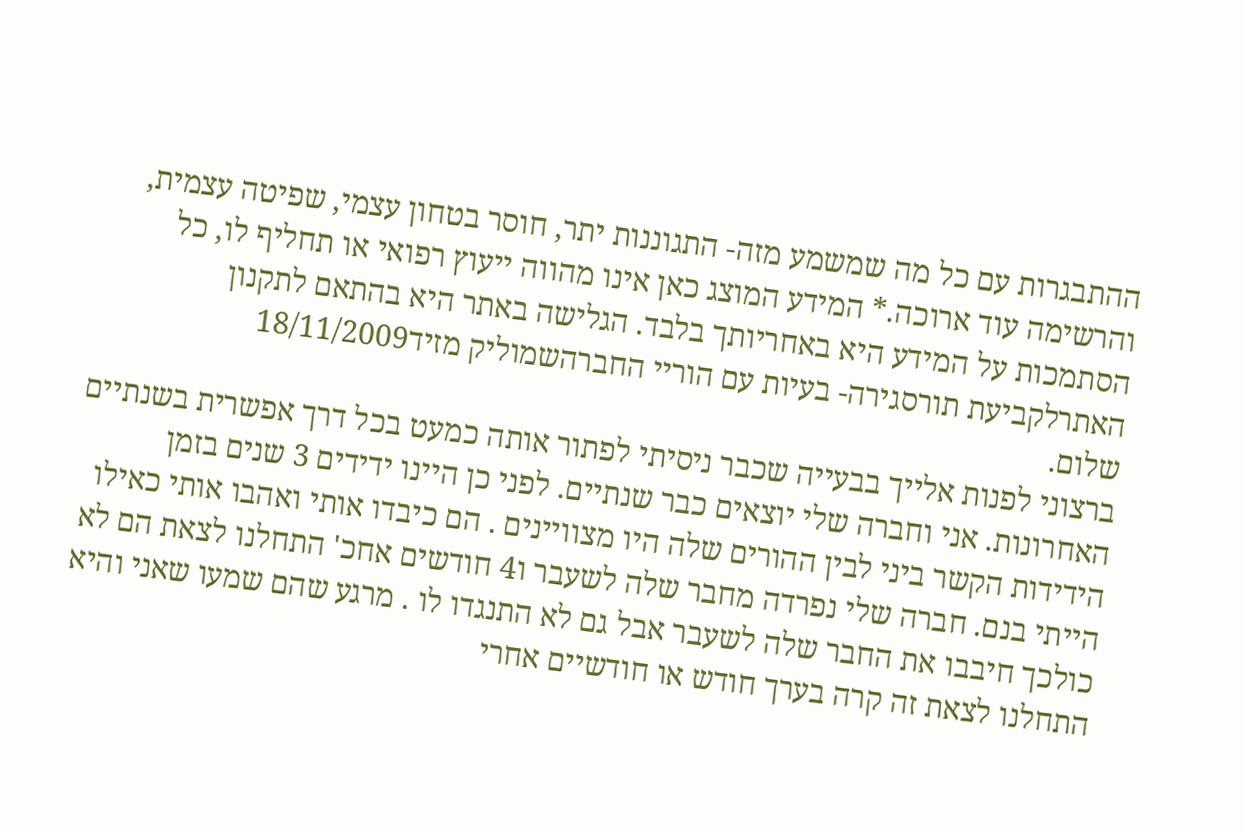ההתבגרות עם כל מה שמשמע מזה- התגוננות יתר, חוסר בטחון עצמי, שפיטה עצמית, והרשימה עוד ארוכה.* המידע המוצג כאן אינו מהווה ייעוץ רפואי או תחליף לו, כל הסתמכות על המידע היא באחריותך בלבד. הגלישה באתר היא בהתאם לתקנון האתרלקביעת תורסגירה- בעיות עם הוריי החברהשמוליק מזיד18/11/2009
שלום.
ברצוני לפנות אלייך בבעייה שכבר ניסיתי לפתור אותה כמעט בכל דרך אפשרית בשנתיים האחרונות. אני וחברה שלי יוצאים כבר שנתיים. לפני כן היינו ידידים 3 שנים בזמן הידידות הקשר ביני לבין ההורים שלה היו מצוויינים . הם כיבדו אותי ואהבו אותי כאילו הייתי בנם. חברה שלי נפרדה מחבר שלה לשעבר ו4 חודשים אחכ' התחלנו לצאת הם לא כולכך חיבבו את החבר שלה לשעבר אבל גם לא התנגדו לו . מרגע שהם שמעו שאני והיא התחלנו לצאת זה קרה בערך חודש או חודשיים אחרי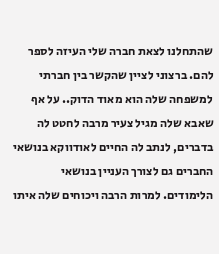שהתחלנו לצאת חברה שלי העיזה לספר להם. ברצוני לציין שהקשר בין חברתי למשפחה שלה הוא מאוד הדוק.. על אף שאבא שלה מגיל צעיר מרבה לחטט לה בדברים, לנתב לה החיים לאודווקא בנושאי החברים גם לצורך העניין בנושאי הלימודים. למרות הרבה ויכוחים שלה איתו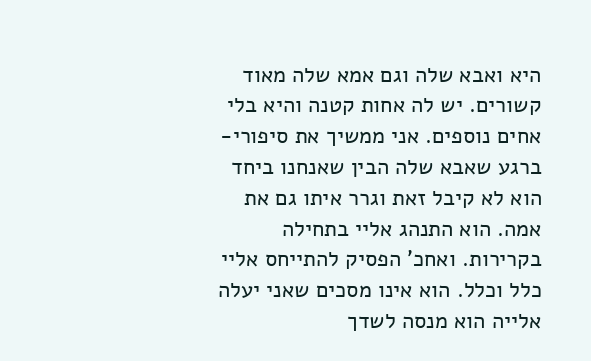היא ואבא שלה וגם אמא שלה מאוד קשורים. יש לה אחות קטנה והיא בלי אחים נוספים. אני ממשיך את סיפורי- ברגע שאבא שלה הבין שאנחנו ביחד הוא לא קיבל זאת וגרר איתו גם את אמה. הוא התנהג אליי בתחילה בקרירות. ואחכ' הפסיק להתייחס אליי כלל וכלל. הוא אינו מסכים שאני יעלה אלייה הוא מנסה לשדך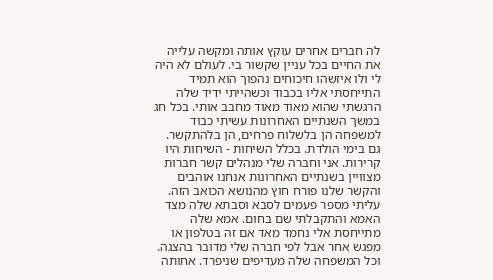לה חברים אחרים עוקץ אותה ומקשה עלייה את החיים בכל עניין שקשור בי. לעולם לא היה לי ולו איזשהו חיכוחים נהפוך הוא תמיד התייחסתי אליו בכבוד וכשהייתי ידיד שלה הרגשתי שהוא מאוד מאוד מחבב אותי. בכל חג במשך השנתיים האחרונות עשיתי כבוד למשפחה הן בלשלוח פרחים, הן בלהתקשר. גם בימי הולדת. בכלל השיחות - השיחות היו קרירות. אני וחברה שלי מנהלים קשר חברות מצוויין בשנתיים האחרונות אנחנו אוהבים והקשר שלנו פורח חוץ מהנושא הכואב הזה. עליתי מספר פעמים לסבא וסבתא שלה מצד האמא והתקבלתי שם בחום. אמא שלה מתייחסת אלי נחמד מאד אם זה בטלפון או מפגש אחר אבל לפי חברה שלי מדובר בהצגה. וכל המשפחה שלה מעדיפים שניפרד. אחותה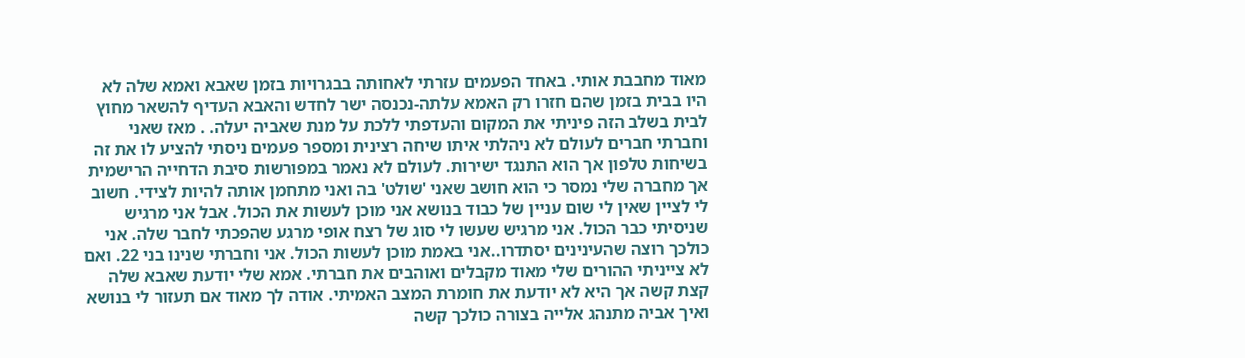מאוד מחבבת אותי. באחד הפעמים עזרתי לאחותה בבגרויות בזמן שאבא ואמא שלה לא היו בבית בזמן שהם חזרו רק האמא עלתה-נכנסה ישר לחדש והאבא העדיף להשאר מחוץ לבית בשלב הזה פיניתי את המקום והעדפתי ללכת על מנת שאביה יעלה. . מאז שאני וחברתי חברים לעולם לא ניהלתי איתו שיחה רצינית ומספר פעמים ניסתי להציע לו את זה בשיחות טלפון אך הוא התנגד ישירות. לעולם לא נאמר במפורשות סיבת הדחייה הרישמית אך מחברה שלי נמסר כי הוא חושב שאני 'שולט' בה ואני מתחמן אותה להיות לצידי. חשוב לי לציין שאין לי שום עניין של כבוד בנושא אני מוכן לעשות את הכול. אבל אני מרגיש שניסיתי כבר הכול. אני מרגיש שעשו לי סוג של רצח אופי מרגע שהפכתי לחבר שלה. אני כולכך רוצה שהעינינים יסתדרו..אני באמת מוכן לעשות הכול. אני וחברתי שנינו בני 22. ואם לא צייניתי ההורים שלי מאוד מקבלים ואוהבים את חברתי. אמא שלי יודעת שאבא שלה קצת קשה אך היא לא יודעת את חומרת המצב האמיתי. אודה לך מאוד אם תעזור לי בנושא ואיך אביה מתנהג אלייה בצורה כולכך קשה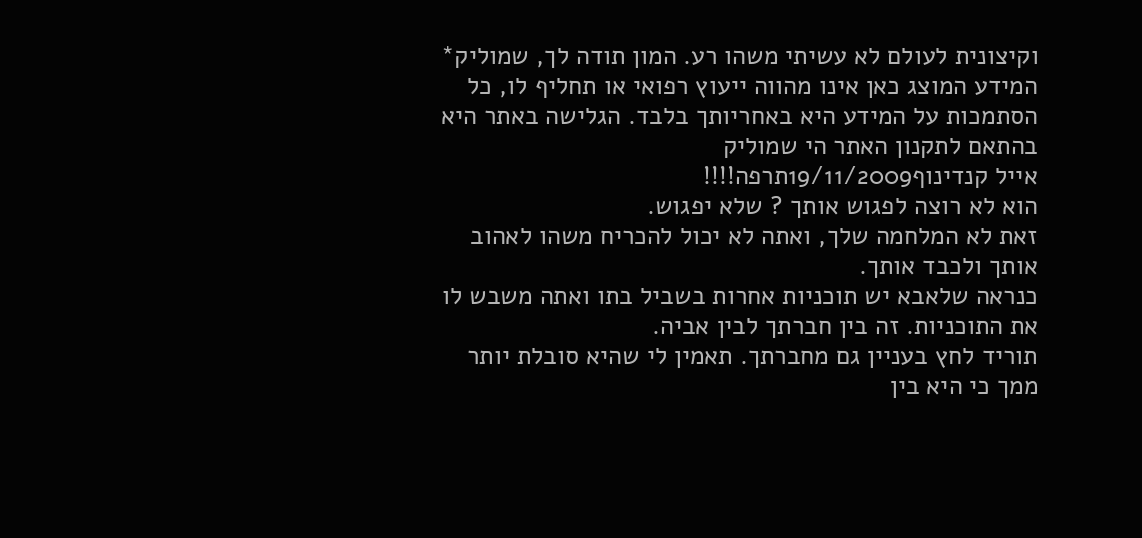וקיצונית לעולם לא עשיתי משהו רע. המון תודה לך, שמוליק* המידע המוצג כאן אינו מהווה ייעוץ רפואי או תחליף לו, כל הסתמכות על המידע היא באחריותך בלבד. הגלישה באתר היא בהתאם לתקנון האתר הי שמוליק
אייל קנדינוף19/11/2009תרפה!!!!
הוא לא רוצה לפגוש אותך ? שלא יפגוש.
זאת לא המלחמה שלך, ואתה לא יכול להכריח משהו לאהוב אותך ולכבד אותך.
כנראה שלאבא יש תוכניות אחרות בשביל בתו ואתה משבש לו את התוכניות. זה בין חברתך לבין אביה.
תוריד לחץ בעניין גם מחברתך. תאמין לי שהיא סובלת יותר ממך כי היא בין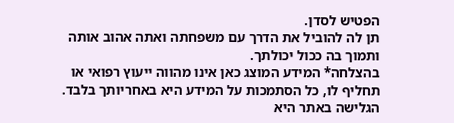הפטיש לסדן.
תן לה להוביל את הדרך עם משפחתה ואתה אהוב אותה ותמוך בה ככול יכולתך.
בהצלחה* המידע המוצג כאן אינו מהווה ייעוץ רפואי או תחליף לו, כל הסתמכות על המידע היא באחריותך בלבד. הגלישה באתר היא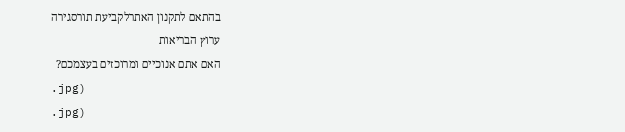בהתאם לתקנון האתרלקביעת תורסגירה
ערוץ הבריאות
האם אתם אנוכיים ומרוכזים בעצמכם?
.jpg)
.jpg)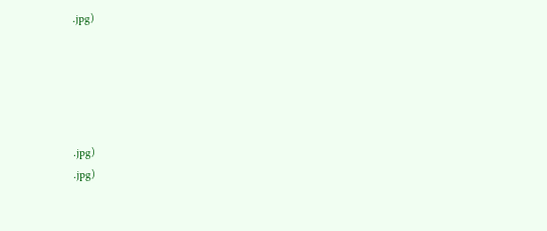.jpg)





.jpg)
.jpg)